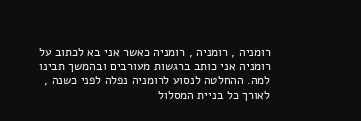רומניה , רומניה , רומניה כאשר אני בא לכתוב על רומניה אני כותב ברגשות מעורבים ובהמשך תבינו למה. ההחלטה לנסוע לרומניה נפלה לפני כשנה , לאורך כל בניית המסלול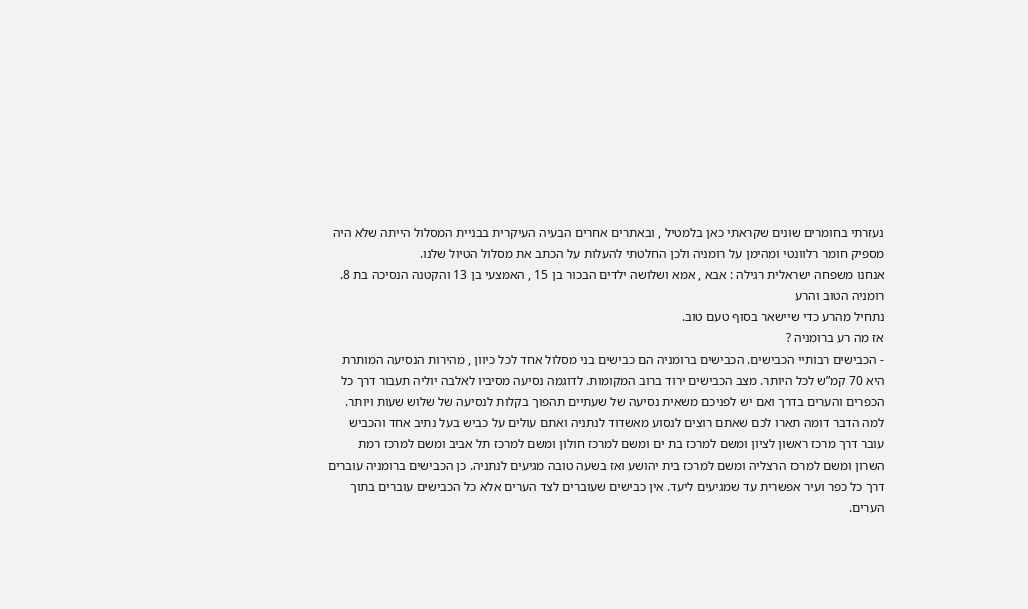נעזרתי בחומרים שונים שקראתי כאן בלמטיל , ובאתרים אחרים הבעיה העיקרית בבניית המסלול הייתה שלא היה מספיק חומר רלוונטי ומהימן על רומניה ולכן החלטתי להעלות על הכתב את מסלול הטיול שלנו.
אנחנו משפחה ישראלית רגילה : אבא , אמא ושלושה ילדים הבכור בן 15 , האמצעי בן 13 והקטנה הנסיכה בת 8.
רומניה הטוב והרע
נתחיל מהרע כדי שיישאר בסוף טעם טוב.
אז מה רע ברומניה ?
- הכבישים רבותיי הכבישים. הכבישים ברומניה הם כבישים בני מסלול אחד לכל כיוון , מהירות הנסיעה המותרת היא 70 קמ”ש לכל היותר. מצב הכבישים ירוד ברוב המקומות. לדוגמה נסיעה מסיביו לאלבה יוליה תעבור דרך כל הכפרים והערים בדרך ואם יש לפניכם משאית נסיעה של שעתיים תהפוך בקלות לנסיעה של שלוש שעות ויותר. למה הדבר דומה תארו לכם שאתם רוצים לנסוע מאשדוד לנתניה ואתם עולים על כביש בעל נתיב אחד והכביש עובר דרך מרכז ראשון לציון ומשם למרכז בת ים ומשם למרכז חולון ומשם למרכז תל אביב ומשם למרכז רמת השרון ומשם למרכז הרצליה ומשם למרכז בית יהושע ואז בשעה טובה מגיעים לנתניה. כן הכבישים ברומניה עוברים דרך כל כפר ועיר אפשרית עד שמגיעים ליעד. אין כבישים שעוברים לצד הערים אלא כל הכבישים עוברים בתוך הערים.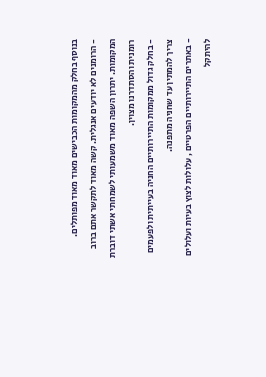בנוסף בחלק מהמקומות הכבישים מאוד מאוד מפותלים.
- הרומנים לא יודעים אנגלית. קשה מאוד לתקשר אתם ברוב המקומות. יתרון השפה מאוד משמעותי לשמחתי אשתי דוברת רומנית והסתדרנו מצוין.
- בחלק גדול ממקומות התיירותיים החניה בעייתית ולפעמים צריך להמתין עד שחניה מתפנה.
- באתרים התיירותיים הפרטיים , עלולות לצוץ בעיות ועלולים להיתקל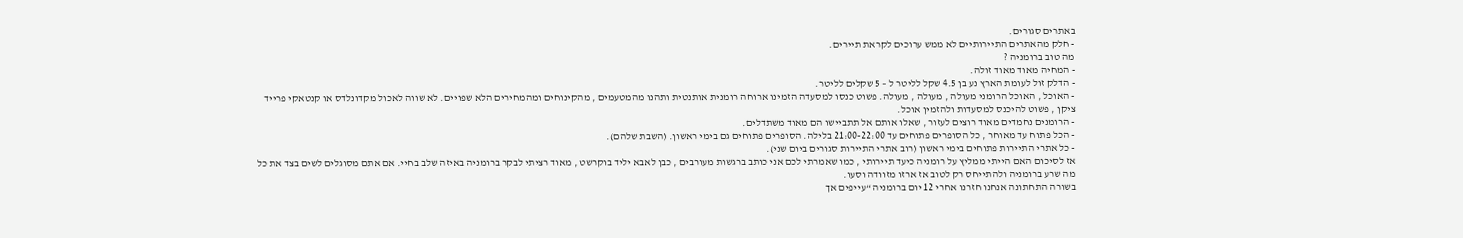באתרים סגורים.
- חלק מהאתרים התיירותיים לא ממש ערוכים לקראת תיירים.
מה טוב ברומניה ?
- המחיה מאוד מאוד זולה.
- הדלק זול לעומת הארץ נע בן 4.5 שקל לליטר ל – 5 שקלים לליטר.
- האוכל , האוכל הרומני מעולה , מעולה , מעולה. פשוט כנסו למסעדה הזמינו ארוחה רומנית אותנטית ותהנו מהמטעמים , מהקינוחים ומהמחירים הלא שפויים. לא שווה לאכול מקדונלדס או קנטאקי פרייד ציקן , פשוט להיכנס למסעדות ולהזמין אוכל.
- הרומנים נחמדים מאוד רוצים לעזור , שאלו אותם אל תתביישו הם מאוד משתדלים.
- הכל פתוח עד מאוחר , כל הסופרים פתוחים עד 21:00-22:00 בלילה. הסופרים פתוחים גם בימי ראשון. (השבת שלהם).
- כל אתרי התיירות פתוחים בימי ראשון (רוב אתרי התיירות סגורים ביום שני).
אז לסיכום האם הייתי ממליץ על רומניה כיעד תיירותי , כמו שאמרתי לכם אני כותב ברגשות מעורבים , כבן לאבא יליד בוקרשט , מאוד רציתי לבקר ברומניה באיזה שלב בחיי. אם אתם מסוגלים לשים בצד את כל מה שרע ברומניה ולהתייחס רק לטוב אז ארזו מזוודה וסעו.
בשורה התחתונה אנחנו חזרנו אחרי 12 יום ברומניה “עייפים אך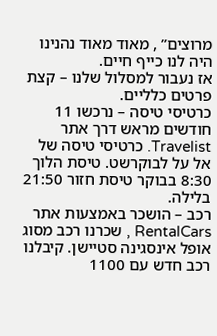מרוצים” , מאוד מאוד נהנינו היה לנו כייף חיים.
אז נעבור למסלול שלנו – קצת פרטים כלליים.
כרטיסי טיסה – נרכשו 11 חודשים מראש דרך אתר Travelist. כרטיסי טיסה של אל על לבוקרשט. טיסת הלוך 8:30 בבוקר טיסת חזור 21:50 בלילה.
רכב – הושכר באמצעות אתר RentalCars , שכרנו רכב מסוג אופל אינסגינה סטיישן. קיבלנו רכב חדש עם 1100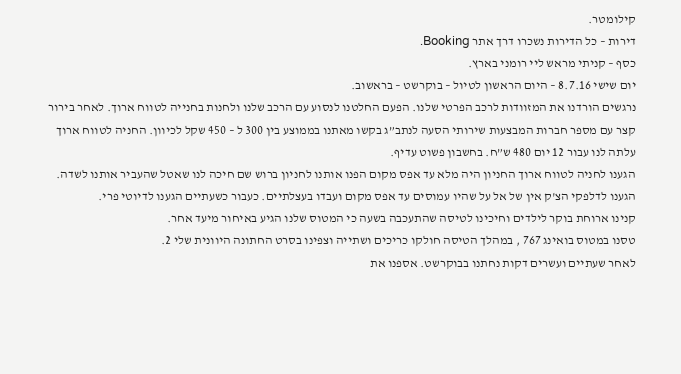קילומטר.
דירות – כל הדירות נשכרו דרך אתר Booking.
כסף – קניתי מראש ליי רומני בארץ.
יום שישי 8.7.16 – היום הראשון לטיול – בוקרשט – בראשוב.
נרגשים הורדנו את המזוודות לרכב הפרטי שלנו. הפעם החלטנו לנסוע עם הרכב שלנו ולחנות בחנייה לטווח ארוך. לאחר בירור קצר עם מספר חברות המבצעות שירותי הסעה לנתב”ג בקשו מאתנו בממוצע בין 300 ל – 450 שקל לכיוון. החניה לטווח ארוך עלתה לנו עבור 12 יום 480 ש”ח. בחשבון פשוט עדיף.
הגענו לחניה לטווח ארוך החניון היה מלא עד אפס מקום הפנו אותנו לחניון ברוש שם חיכה לנו שאטל שהעביר אותנו לשדה.
הגענו לדלפקי הצ'ק אין של אל על שהיו עמוסים עד אפס מקום ועבדו בעצלתיים. כעבור כשעתיים הגענו לדיוטי פרי.
קנינו ארוחת בוקר לילדים וחיכינו לטיסה שהתעכבה בשעה כי המטוס שלנו הגיע באיחור מיעד אחר.
טסנו במטוס בואינג 767 , במהלך הטיסה חולקו כריכים ושתייה וצפינו בסרט החתונה היוונית שלי 2.
לאחר שעתיים ועשרים דקות נחתנו בבוקרשט. אספנו את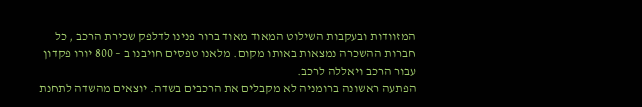המזוודות ובעקבות השילוט המאוד מאוד ברור פנינו לדלפק שכירת הרכב , כל חברות ההשכרה נמצאות באותו מקום. מלאנו טפסים חויבנו ב – 800 יורו פקדון עבור הרכב ויאללה לרכב.
הפתעה ראשונה ברומניה לא מקבלים את הרכבים בשדה. יוצאים מהשדה לתחנת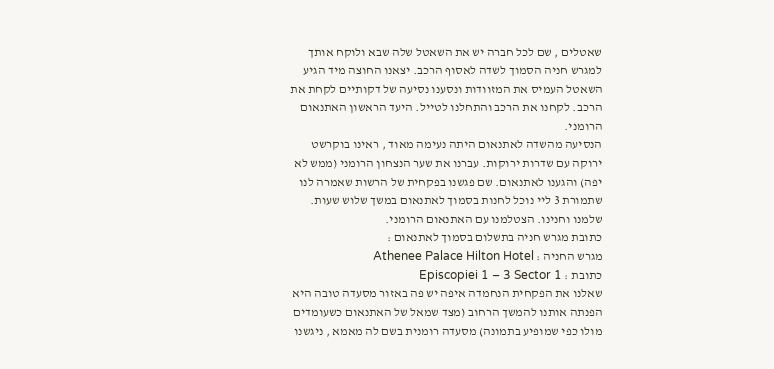שאטלים , שם לכל חברה יש את השאטל שלה שבא ולוקח אותך למגרש חניה הסמוך לשדה לאסוף הרכב. יצאנו החוצה מיד הגיע השאטל העמיס את המזוודות ונסענו נסיעה של דקותיים לקחת את הרכב. לקחנו את הרכב והתחלנו לטייל. היעד הראשון האתנאום הרומני.
הנסיעה מהשדה לאתנאום היתה נעימה מאוד , ראינו בוקרשט ירוקה עם שדרות ירוקות. עברנו את שער הנצחון הרומני (ממש לא יפה) והגענו לאתנאום. שם פגשנו בפקחית של הרשות שאמרה לנו שתמורת 3 ליי נוכל לחנות בסמוך לאתנאום במשך שלוש שעות. שלמנו וחנינו. הצטלמנו עם האתנאום הרומני.
כתובת מגרש חניה בתשלום בסמוך לאתנאום :
מגרש החניה : Athenee Palace Hilton Hotel
כתובת : Episcopiei 1 – 3 Sector 1
שאלנו את הפקחית הנחמדה איפה יש פה באזור מסעדה טובה היא הפנתה אותנו להמשך הרחוב (מצד שמאל של האתנאום כשעומדים מולו כפי שמופיע בתמונה) מסעדה רומנית בשם לה מאמא , ניגשנו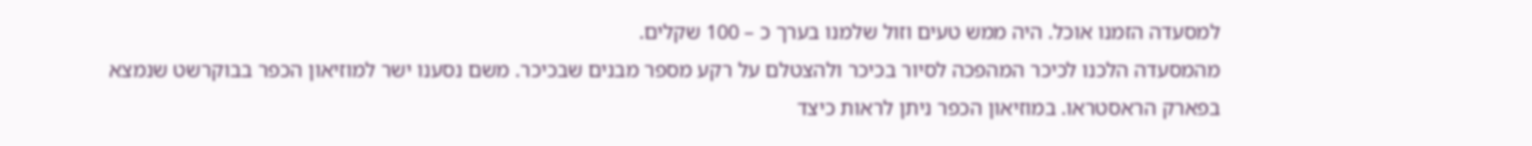למסעדה הזמנו אוכל. היה ממש טעים וזול שלמנו בערך כ – 100 שקלים.
מהמסעדה הלכנו לכיכר המהפכה לסיור בכיכר ולהצטלם על רקע מספר מבנים שבכיכר. משם נסענו ישר למוזיאון הכפר בבוקרשט שנמצא בפארק הראסטראו. במוזיאון הכפר ניתן לראות כיצד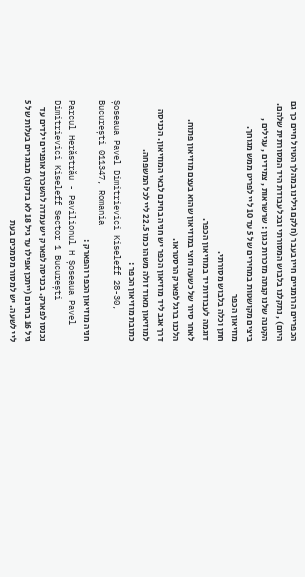הכפריים הרומניים חייו בעבר (חלקם גילינו במהלך הטיול חיים כך גם היום) , נתקלנו בלבוש המסורתי ובכל עבודת היד המסורתית שלהם. הקטנה שלנו קנתה מזכרות כגון : שרשראות , צמידים , עגילים , ביצים מקושטות במחירים של 5 עד 10 ליי לפריט ממש מגוחך.
מוזיאון הכפר
חתן וכלה בלבוש מסורתי.
דוגמה לעבודות יד במוזיאון הכפר.
לאחר סיור של כשעה וחצי במוזיאון שהוא בעצם מוזיאון פתוח. הלכנו ברגל לפארק הרסטראו.
דרך אגב ליד מוזיאון הכפר יש חניה בחינם לבאי המוזיאון. הכניסה למוזיאון מאוד זולה משהו כמו 22.5 ליי לכל המשפחה.
כתובת מוזיאון הכפר :
Șoseaua Pavel Dimitrievici Kiseleff 28-30, București 011347, Romania
חניה מוזיאון הכפר והפארק :
Parcul Herăstrău - Pavilionul H Șoseaua Pavel Dimitrievici Kiseleff Sector 1 București
נכנסו לפארק. בכניסה לפארק יש עמדה להשכרת אופניים ילדים עד גיל 16 בחינם (ייתכן אפילו עד גיל 18 לא בדקנו) מבוגרים בעלות של 5 ליי לשעה. יש למסור מסמכים בעת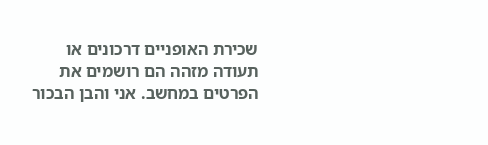שכירת האופניים דרכונים או תעודה מזהה הם רושמים את הפרטים במחשב. אני והבן הבכור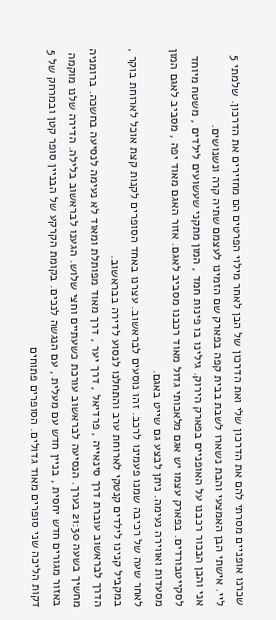שכרנו אופניים מסרתי להם את הדרכון שלי ואת הדרכון של הבן לאחר מילוי הפרטים הם מחזירים את הדרכון. שלמתי 5 ליי. אישתי הבן האמצעי והבת נשארו לשבת בבית קפה בפארק שם הזמינו לעצמם שתיה קרה ונשנושים.
אני והבן הבכור רכבנו על האופניים בפארק הירוק. גילינו בו פינות חמד , המון מתקני שעשועים לילדים , משטח מיוחד לסקייטבורדים. בפארק עצמו יש אגם מלאכותי גדול מאוד רכבנו מסביב לאגם. אזור האגם מאוד יפה , מסביב לאגם המון מסעדות ואווירה נעימה. ניתן לבצע גם שייט באגם.
לאחר שעה של רכיבה שמנו פעמינו לרכב. זהו נוסעים לבראשוב. עצרנו באחד הסופרים לקנות קצת אוכל לארוחת בוקר , במקביל קנינו לילדים קנטקי לארוחת ערב והתחלנו לנסוע לדירה בבראשוב.
הדרך לבראשוב עוברת דרך סינאייה , פרדיאל , דרך יער , דרך מאוד מפותלת ומאוד לא נעימה לנסיעה בחשכה. ברומניה מחשיך בשעה 21:30 בערך. הנסיעה לבראשוב עורכת כשעתיים וחצי שלוש. הגענו לבראשוב בלילה. הדירה שלנו מוקמה באזור מגורים חדש יחסית , בניין חדש עם מעלית , עם הנגשה לנכים. בקומת הקרקע של הבניין סופר קטן ובמרחק של 5 דקות הליכה שני סופרים מאוד גדולים. הסופרים פתוחים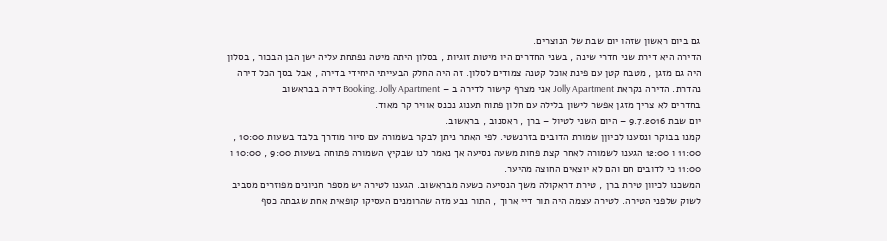גם ביום ראשון שזהו יום שבת של הנוצרים.
הדירה היא דירת שני חדרי שינה , בשני החדרים היו מיטות זוגיות , בסלון היתה מיטה נפתחת עליה ישן הבן הבכור , בסלון היה גם מזגן , מטבח קטן עם פינת אוכל קטנה צמודים לסלון. זה היה החלק הבעייתי היחידי בדירה , אבל בסך הכל דירה נהדרת. הדירה נקראת Jolly Apartment אני מצרף קישור לדירה ב – Booking. Jolly Apartment דירה בבראשוב
בחדרים לא צריך מזגן אפשר לישון בלילה עם חלון פתוח תענוג נכנס אוויר קר מאוד.
יום שבת 9.7.2016 – היום השני לטיול – ברן , ראסנוב , בראשוב.
קמנו בבוקר ונסענו לכיוןן שמורת הדובים בזרנשטי. לפי האתר ניתן לבקר בשמורה עם סיור מודרך בלבד בשעות 10:00 , 11:00 ו 12:00 הגענו לשמורה לאחר קצת פחות משעה נסיעה אך נאמר לנו שבקיץ השמורה פתוחה בשעות 9:00 , 10:00 ו 11:00 כי לדובים חם והם לא יוצאים החוצה מהיער.
המשכנו לכיוון טירת ברן , טירת דראקולה משך הנסיעה כשעה מבראשוב. הגענו לטירה יש מספר חניונים מפוזרים מסביב לשוק שלפני הטירה. לטירה עצמה היה תור דיי ארוך , התור נבע מזה שהרומנים העסיקו קופאית אחת שגבתה כסף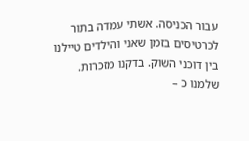עבור הכניסה. אשתי עמדה בתור לכרטיסים בזמן שאני והילדים טיילנו בין דוכני השוק. בדקנו מזכרות. שלמנו כ –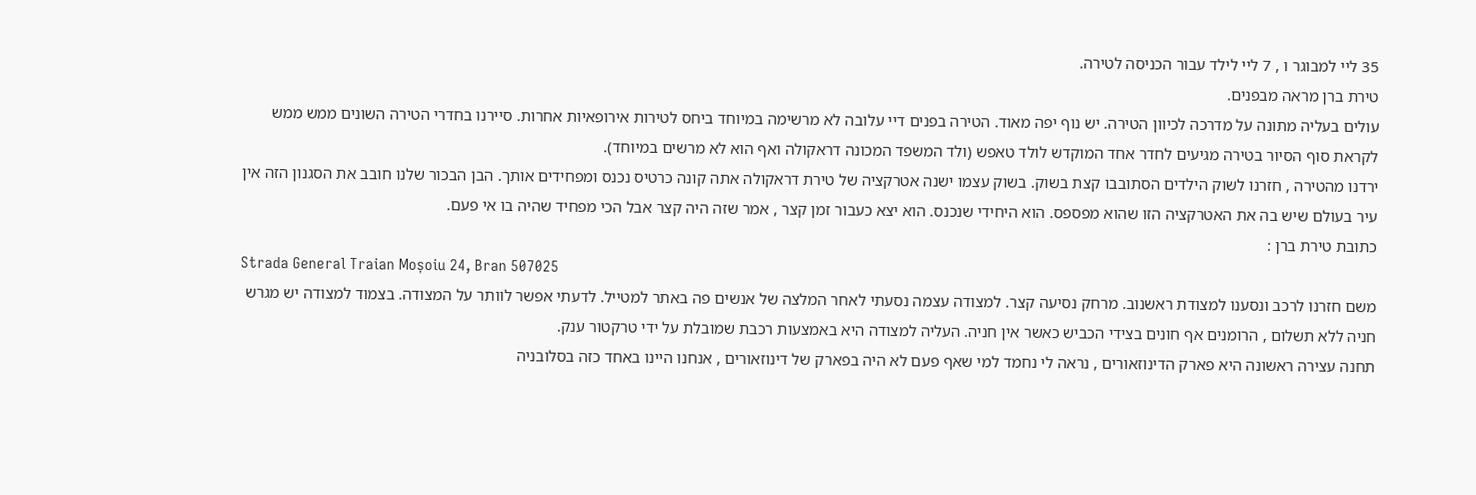35 ליי למבוגר ו , 7 ליי לילד עבור הכניסה לטירה.
טירת ברן מראה מבפנים.
עולים בעליה מתונה על מדרכה לכיוון הטירה. יש נוף יפה מאוד. הטירה בפנים דיי עלובה לא מרשימה במיוחד ביחס לטירות אירופאיות אחרות. סיירנו בחדרי הטירה השונים ממש ממש לקראת סוף הסיור בטירה מגיעים לחדר אחד המוקדש לולד טאפש (ולד המשפד המכונה דראקולה ואף הוא לא מרשים במיוחד).
ירדנו מהטירה , חזרנו לשוק הילדים הסתובבו קצת בשוק. בשוק עצמו ישנה אטרקציה של טירת דראקולה אתה קונה כרטיס נכנס ומפחידים אותך. הבן הבכור שלנו חובב את הסגנון הזה אין עיר בעולם שיש בה את האטרקציה הזו שהוא מפספס. הוא היחידי שנכנס. הוא יצא כעבור זמן קצר , אמר שזה היה קצר אבל הכי מפחיד שהיה בו אי פעם.
כתובת טירת ברן :
Strada General Traian Moșoiu 24, Bran 507025
משם חזרנו לרכב ונסענו למצודת ראשנוב. מרחק נסיעה קצר. למצודה עצמה נסעתי לאחר המלצה של אנשים פה באתר למטייל. לדעתי אפשר לוותר על המצודה. בצמוד למצודה יש מגרש חניה ללא תשלום , הרומנים אף חונים בצידי הכביש כאשר אין חניה. העליה למצודה היא באמצעות רכבת שמובלת על ידי טרקטור ענק.
תחנה עצירה ראשונה היא פארק הדינוזאורים , נראה לי נחמד למי שאף פעם לא היה בפארק של דינוזאורים , אנחנו היינו באחד כזה בסלובניה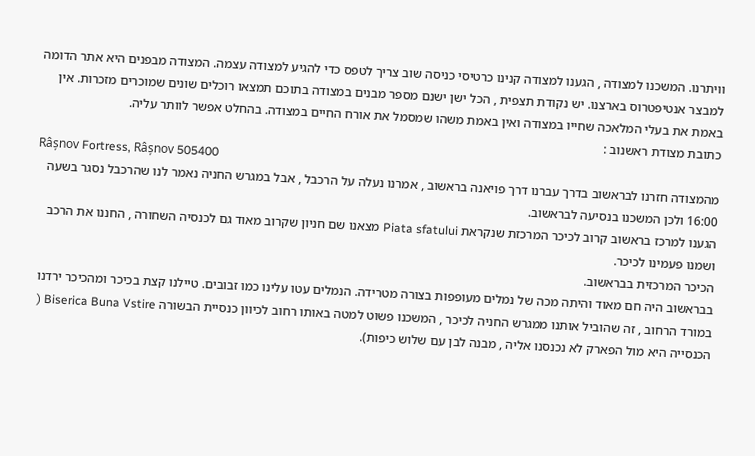וויתרנו. המשכנו למצודה , הגענו למצודה קנינו כרטיסי כניסה שוב צריך לטפס כדי להגיע למצודה עצמה. המצודה מבפנים היא אתר הדומה למבצר אנטיפטרוס בארצנו. יש נקודת תצפית , הכל ישן ישנם מספר מבנים במצודה בתוכם תמצאו רוכלים שונים שמוכרים מזכרות. אין באמת את בעלי המלאכה שחייו במצודה ואין באמת משהו שמסמל את אורח החיים במצודה. בהחלט אפשר לוותר עליה.
כתובת מצודת ראשנוב :
Râșnov Fortress, Râșnov 505400
מהמצודה חזרנו לבראשוב בדרך עברנו דרך פויאנה בראשוב , אמרנו נעלה על הרכבל , אבל במגרש החניה נאמר לנו שהרכבל נסגר בשעה 16:00 ולכן המשכנו בנסיעה לבראשוב.
הגענו למרכז בראשוב קרוב לכיכר המרכזת שנקראת Piata sfatului מצאנו שם חניון שקרוב מאוד גם לכנסיה השחורה , החננו את הרכב ושמנו פעמינו לכיכר.
הכיכר המרכזית בבראשוב.
בבראשוב היה חם מאוד והיתה מכה של נמלים מעופפות בצורה מטרידה. הנמלים עטו עלינו כמו זבובים. טיילנו קצת בכיכר ומהכיכר ירדנו במורד הרחוב , זה שהוביל אותנו ממגרש החניה לכיכר , המשכנו פשוט למטה באותו רחוב לכיוון כנסיית הבשורה Biserica Buna Vstire ( הכנסייה היא מול הפארק לא נכנסנו אליה , מבנה לבן עם שלוש כיפות).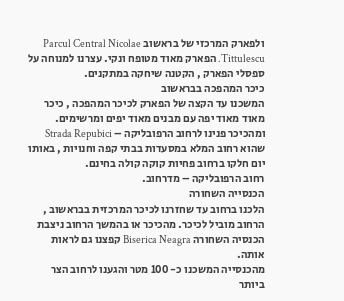ולפארק המרכזי של בראשוב Parcul Central Nicolae Tittulescu. הפארק מאוד מטופח ונקי. עצרנו למנוחה על ספסלי הפארק , הקטנה שיחקה במתקנים.
כיכר המהפכה בבראשוב
המשכנו עד הקצה של הפארק לכיכר המהפכה , כיכר מאוד מאוד יפה עם מבנים מאוד יפים ומרשימים. ומהכיכר פנינו לרחוב הרפובליקה – Strada Repubici שהוא רחוב המלא במסעדות בבתי קפה וחנויות , באותו יום חלקו ברחוב פחיות קוקה קולה בחינם.
רחוב הרפובליקה – מדרחוב.
הכנסייה השחורה
הלכנו ברחוב עד שחזרנו לכיכר המרכזית בבראשוב , הרחוב מוביל לכיכר. מהכיכר או בהמשך הרחוב ניצבת הכנסיה השחורה Biserica Neagra קפצנו גם לראות אותה.
מהכנסייה המשכנו כ- 100 מטר והגענו לרחוב הצר ביותר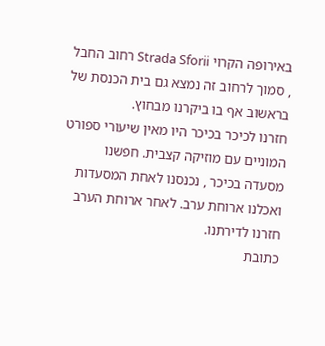באירופה הקרוי Strada Sforii רחוב החבל , סמוך לרחוב זה נמצא גם בית הכנסת של בראשוב אף בו ביקרנו מבחוץ.
חזרנו לכיכר בכיכר היו מאין שיעורי ספורט המוניים עם מוזיקה קצבית. חפשנו מסעדה בכיכר , נכנסנו לאחת המסעדות ואכלנו ארוחת ערב. לאחר ארוחת הערב חזרנו לדירתנו.
כתובת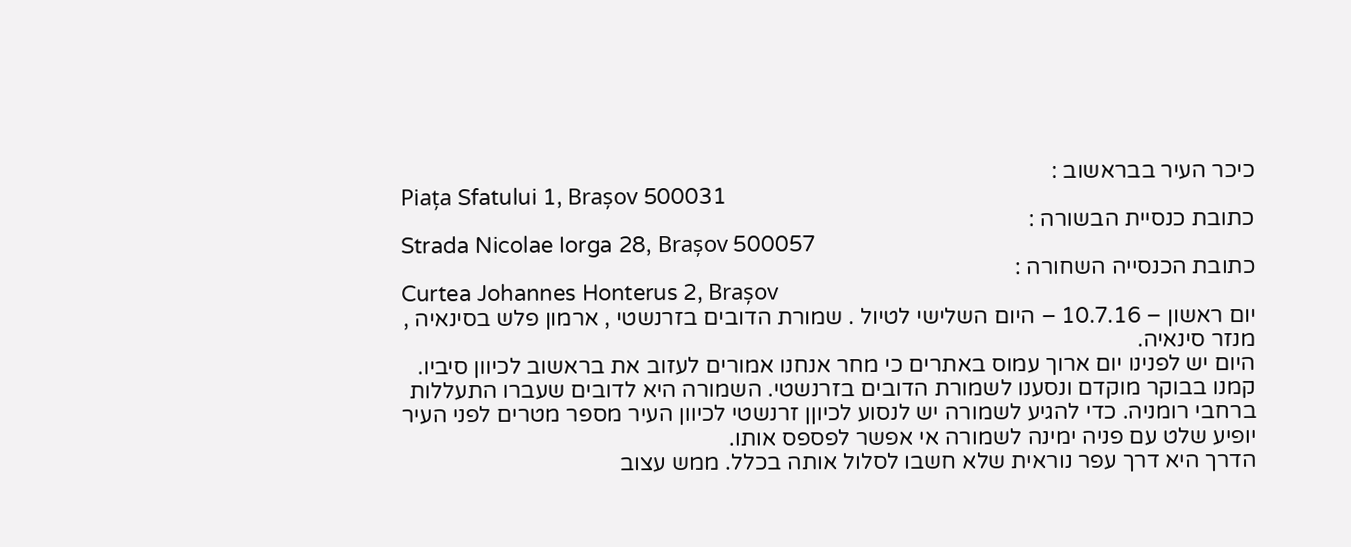כיכר העיר בבראשוב :
Piața Sfatului 1, Brașov 500031
כתובת כנסיית הבשורה :
Strada Nicolae Iorga 28, Brașov 500057
כתובת הכנסייה השחורה :
Curtea Johannes Honterus 2, Brașov
יום ראשון – 10.7.16 – היום השלישי לטיול . שמורת הדובים בזרנשטי , ארמון פלש בסינאיה , מנזר סינאיה.
היום יש לפנינו יום ארוך עמוס באתרים כי מחר אנחנו אמורים לעזוב את בראשוב לכיוון סיביו.
קמנו בבוקר מוקדם ונסענו לשמורת הדובים בזרנשטי. השמורה היא לדובים שעברו התעללות ברחבי רומניה. כדי להגיע לשמורה יש לנסוע לכיוןן זרנשטי לכיוון העיר מספר מטרים לפני העיר יופיע שלט עם פניה ימינה לשמורה אי אפשר לפספס אותו.
הדרך היא דרך עפר נוראית שלא חשבו לסלול אותה בכלל. ממש עצוב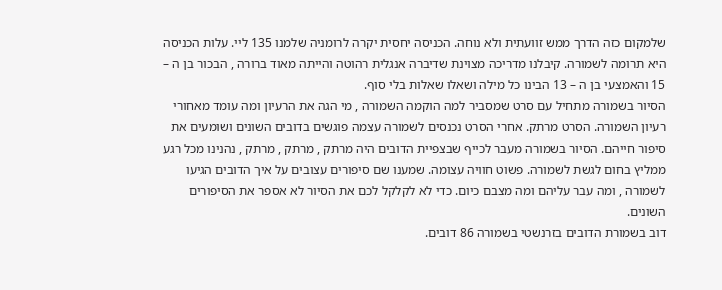שלמקום כזה הדרך ממש זוועתית ולא נוחה. הכניסה יחסית יקרה לרומניה שלמנו 135 ליי. עלות הכניסה היא תרומה לשמורה. קיבלנו מדריכה מצוינת שדיברה אנגלית רהוטה והייתה מאוד ברורה , הבכור בן ה – 15 והאמצעי בן ה – 13 הבינו כל מילה ושאלו שאלות בלי סוף.
הסיור בשמורה מתחיל עם סרט שמסביר למה הוקמה השמורה , מי הגה את הרעיון ומה עומד מאחורי רעיון השמורה. הסרט מרתק. אחרי הסרט נכנסים לשמורה עצמה פוגשים בדובים השונים ושומעים את סיפור חייהם. הסיור בשמורה מעבר לכייף שבצפיית הדובים היה מרתק , מרתק , מרתק , נהנינו מכל רגע ממליץ בחום לגשת לשמורה. פשוט חוויה עצומה. שמענו שם סיפורים עצובים על איך הדובים הגיעו לשמורה , ומה עבר עליהם ומה מצבם כיום. כדי לא לקלקל לכם את הסיור לא אספר את הסיפורים השונים.
דוב בשמורת הדובים בזרנשטי בשמורה 86 דובים.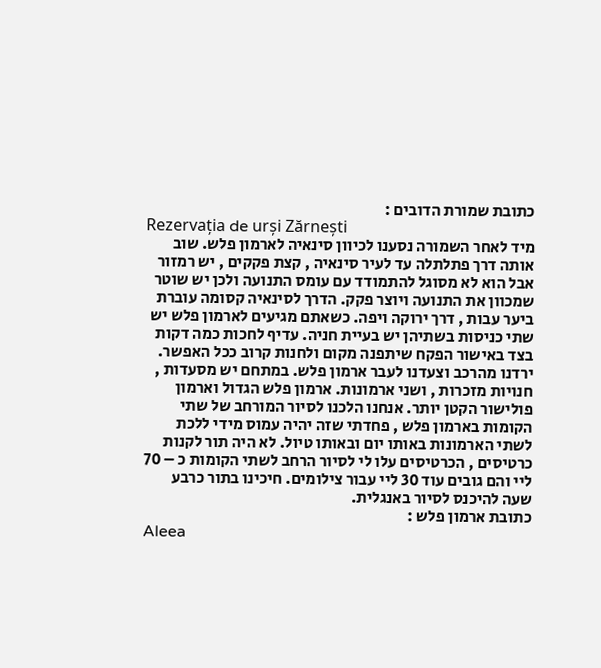כתובת שמורת הדובים :
Rezervația de urși Zărnești
מיד לאחר השמורה נסענו לכיוון סינאיה לארמון פלש. שוב אותה דרך פתלתלה עד לעיר סינאיה , קצת פקקים , יש רמזור אבל הוא לא מסוגל להתמודד עם עומס התנועה ולכן יש שוטר שמכוון את התנועה ויוצר פקק. הדרך לסינאיה קסומה עוברת ביער עבות , דרך ירוקה ויפה. כשאתם מגיעים לארמון פלש יש שתי כניסות בשתיהן יש בעיית חניה. עדיף לחכות כמה דקות בצד באישור הפקח שיתפנה מקום ולחנות קרוב ככל האפשר. ירדנו מהרכב וצעדנו לעבר ארמון פלש. במתחם יש מסעדות , חנויות מזכרות , ושני ארמונות. ארמון פלש הגדול וארמון פולישור הקטן יותר. אנחנו הלכנו לסיור המורחב של שתי הקומות בארמון פלש , פחדתי שזה יהיה עמוס מידי ללכת לשתי הארמונות באותו יום ובאותו טיול. לא היה תור לקנות כרטיסים , הכרטיסים עלו לי לסיור הרחב לשתי הקומות כ – 70 ליי והם גובים עוד 30 ליי עבור צילומים. חיכינו בתור כרבע שעה להיכנס לסיור באנגלית.
כתובת ארמון פלש :
Aleea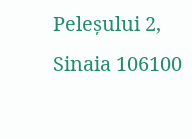Peleșului 2, Sinaia 106100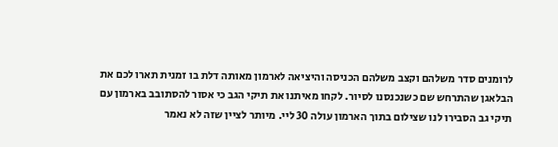לרומנים סדר משלהם וקצב משלהם הכניסה והיציאה לארמון מאותה דלת בו זמנית תארו לכם את הבלאגן שהתרחש שם כשנכנסנו לסיור. לקחו מאיתנו את תיקי הגב כי אסור להסתובב בארמון עם תיקי גב הסבירו לנו שצילום בתוך הארמון עולה 30 ליי. מיותר לציין שזה לא נאמר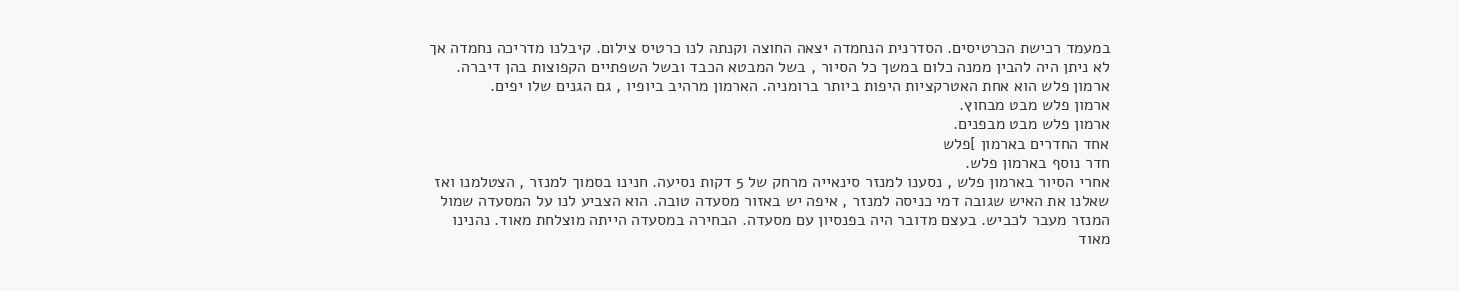במעמד רכישת הכרטיסים. הסדרנית הנחמדה יצאה החוצה וקנתה לנו כרטיס צילום. קיבלנו מדריכה נחמדה אך לא ניתן היה להבין ממנה כלום במשך כל הסיור , בשל המבטא הכבד ובשל השפתיים הקפוצות בהן דיברה.
ארמון פלש הוא אחת האטרקציות היפות ביותר ברומניה. הארמון מרהיב ביופיו , גם הגנים שלו יפים.
ארמון פלש מבט מבחוץ.
ארמון פלש מבט מבפנים.
אחד החדרים בארמון ]פלש
חדר נוסף בארמון פלש.
אחרי הסיור בארמון פלש , נסענו למנזר סינאייה מרחק של 5 דקות נסיעה. חנינו בסמוך למנזר , הצטלמנו ואז שאלנו את האיש שגובה דמי כניסה למנזר , איפה יש באזור מסעדה טובה. הוא הצביע לנו על המסעדה שמול המנזר מעבר לכביש. בעצם מדובר היה בפנסיון עם מסעדה. הבחירה במסעדה הייתה מוצלחת מאוד. נהנינו מאוד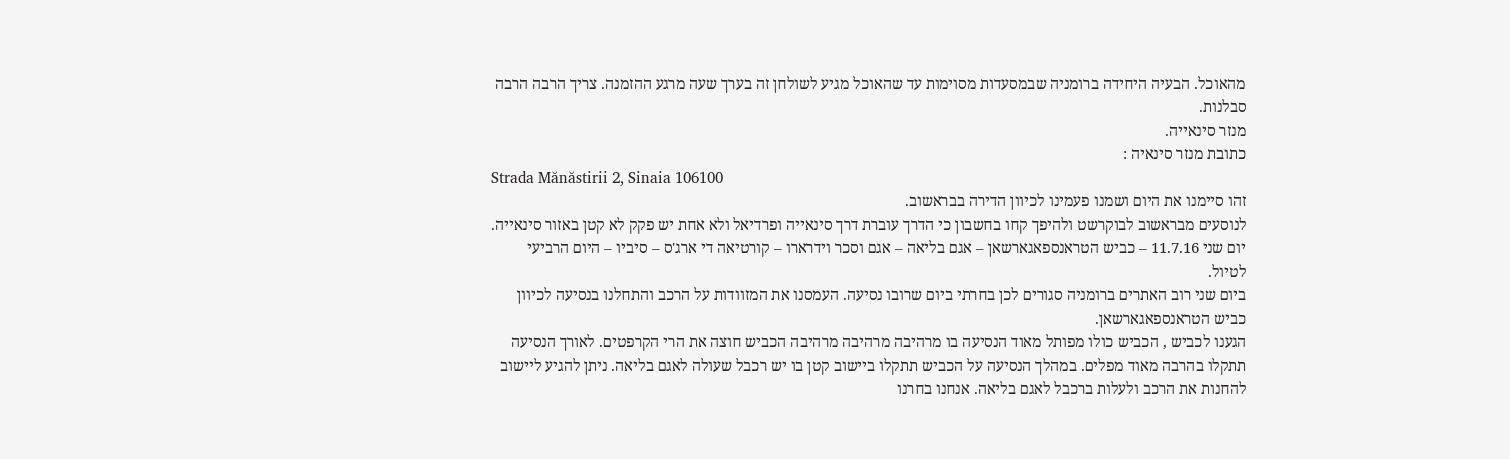מהאוכל. הבעיה היחידה ברומניה שבמסעדות מסוימות עד שהאוכל מגיע לשולחן זה בערך שעה מרגע ההזמנה. צריך הרבה הרבה סבלנות.
מנזר סינאייה.
כתובת מנזר סינאיה :
Strada Mănăstirii 2, Sinaia 106100
זהו סיימנו את היום ושמנו פעמינו לכיוון הדירה בבראשוב.
לנוסעים מבראשוב לבוקרשט ולהיפך קחו בחשבון כי הדרך עוברת דרך סינאייה ופרדיאל ולא אחת יש פקק לא קטן באזור סינאייה.
יום שני 11.7.16 – כביש הטראנספאגארשאן – אגם בליאה – אגם וסכר וידרארו – קורטיאה די ארג'ס – סיביו – היום הרביעי לטיול.
ביום שני רוב האתרים ברומניה סגורים לכן בחרתי ביום שרובו נסיעה. העמסנו את המזוודות על הרכב והתחלנו בנסיעה לכיוון כביש הטראנספאגארשאן.
הגענו לכביש , הכביש כולו מפותל מאוד הנסיעה בו מרהיבה מרהיבה מרהיבה הכביש חוצה את הרי הקרפטים. לאורך הנסיעה תתקלו בהרבה מאוד מפלים. במהלך הנסיעה על הכביש תתקלו ביישוב קטן בו יש רכבל שעולה לאגם בליאה. ניתן להגיע ליישוב להחנות את הרכב ולעלות ברכבל לאגם בליאה. אנחנו בחרנו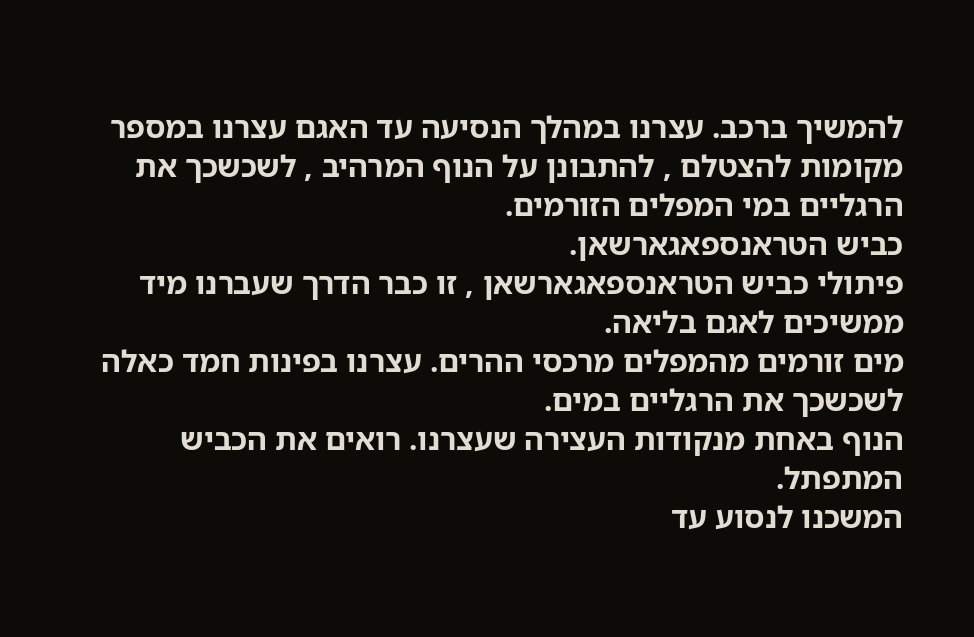להמשיך ברכב. עצרנו במהלך הנסיעה עד האגם עצרנו במספר מקומות להצטלם , להתבונן על הנוף המרהיב , לשכשכך את הרגליים במי המפלים הזורמים.
כביש הטראנספאגארשאן.
פיתולי כביש הטראנספאגארשאן , זו כבר הדרך שעברנו מיד ממשיכים לאגם בליאה.
מים זורמים מהמפלים מרכסי ההרים. עצרנו בפינות חמד כאלה לשכשכך את הרגליים במים.
הנוף באחת מנקודות העצירה שעצרנו. רואים את הכביש המתפתל.
המשכנו לנסוע עד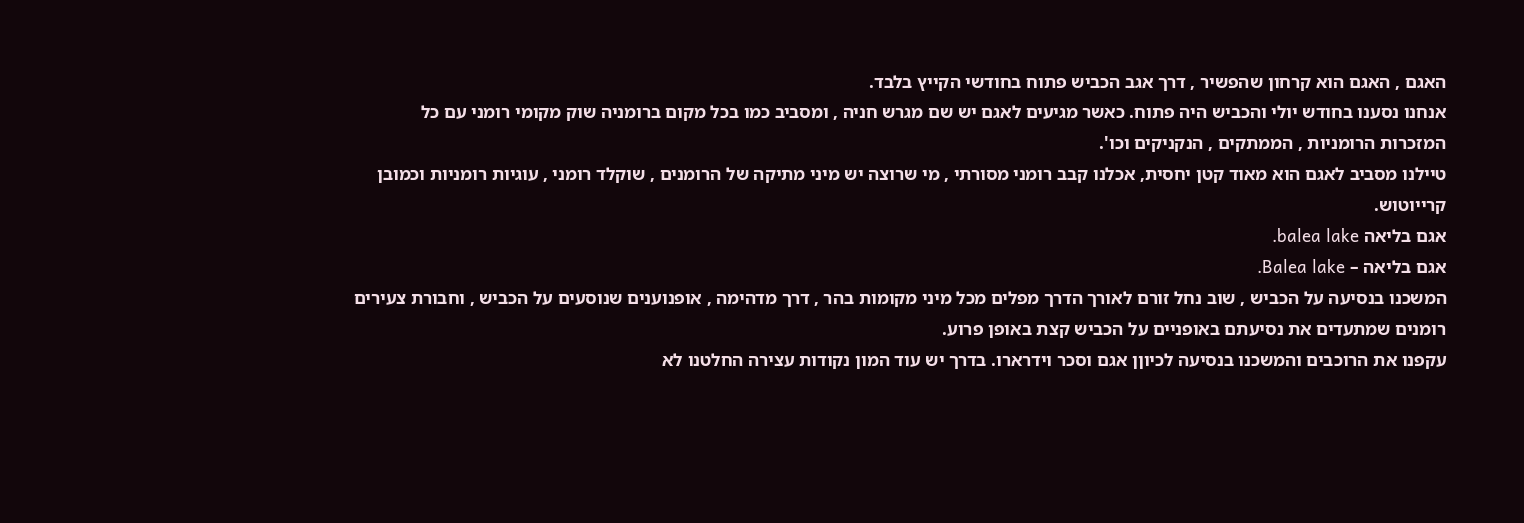האגם , האגם הוא קרחון שהפשיר , דרך אגב הכביש פתוח בחודשי הקייץ בלבד.
אנחנו נסענו בחודש יולי והכביש היה פתוח. כאשר מגיעים לאגם יש שם מגרש חניה , ומסביב כמו בכל מקום ברומניה שוק מקומי רומני עם כל המזכרות הרומניות , הממתקים , הנקניקים וכו'.
טיילנו מסביב לאגם הוא מאוד קטן יחסית, אכלנו קבב רומני מסורתי , מי שרוצה יש מיני מתיקה של הרומנים , שוקלד רומני , עוגיות רומניות וכמובן קרייוטוש.
אגם בליאה balea lake.
אגם בליאה – Balea lake.
המשכנו בנסיעה על הכביש , שוב נחל זורם לאורך הדרך מפלים מכל מיני מקומות בהר , דרך מדהימה , אופנוענים שנוסעים על הכביש , וחבורת צעירים רומנים שמתעדים את נסיעתם באופניים על הכביש קצת באופן פרוע.
עקפנו את הרוכבים והמשכנו בנסיעה לכיוןן אגם וסכר וידרארו. בדרך יש עוד המון נקודות עצירה החלטנו לא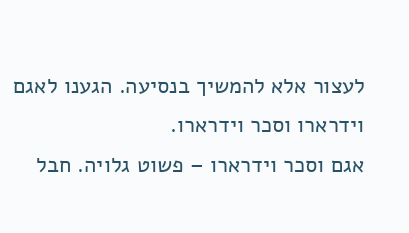לעצור אלא להמשיך בנסיעה. הגענו לאגם וידרארו וסכר וידרארו.
אגם וסכר וידרארו – פשוט גלויה. חבל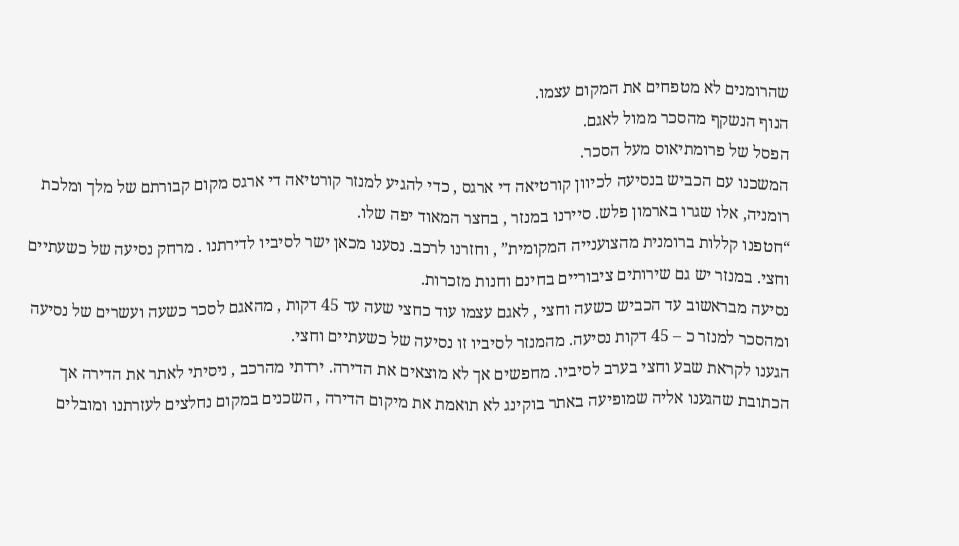שהרומנים לא מטפחים את המקום עצמו.
הנוף הנשקף מהסכר ממול לאגם.
הפסל של פרומתיאוס מעל הסכר.
המשכנו עם הכביש בנסיעה לכיוון קורטיאה די ארגס , כדי להגיע למנזר קורטיאה די ארגס מקום קבורתם של מלך ומלכת רומניה, אלו שגרו בארמון פלש. סיירנו במנזר , בחצר המאוד יפה שלו.
“חטפנו קללות ברומנית מהצוענייה המקומית” , וחזרנו לרכב. נסענו מכאן ישר לסיביו לדירתנו . מרחק נסיעה של כשעתיים וחצי. במנזר יש גם שירותים ציבוריים בחינם וחנות מזכרות.
נסיעה מבראשוב עד הכביש כשעה וחצי , לאגם עצמו עוד כחצי שעה עד 45 דקות , מהאגם לסכר כשעה ועשרים של נסיעה ומהסכר למנזר כ – 45 דקות נסיעה. מהמנזר לסיביו זו נסיעה של כשעתיים וחצי.
הגענו לקראת שבע וחצי בערב לסיביו. מחפשים אך לא מוצאים את הדירה. ירדתי מהרכב , ניסיתי לאתר את הדירה אך הכתובת שהגענו אליה שמופיעה באתר בוקינג לא תואמת את מיקום הדירה , השכנים במקום נחלצים לעזרתנו ומובלים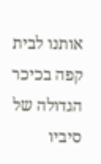אותנו לבית קפה בכיכר הגדולה של סיביו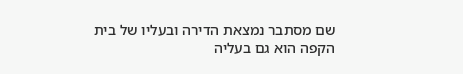שם מסתבר נמצאת הדירה ובעליו של בית הקפה הוא גם בעליה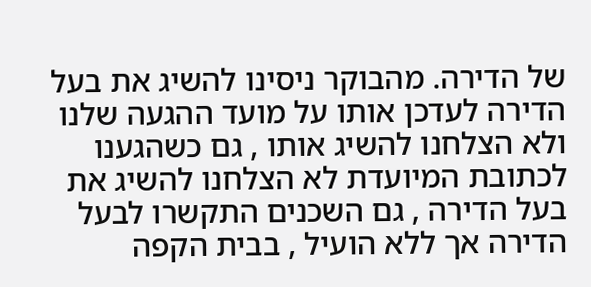של הדירה. מהבוקר ניסינו להשיג את בעל הדירה לעדכן אותו על מועד ההגעה שלנו ולא הצלחנו להשיג אותו , גם כשהגענו לכתובת המיועדת לא הצלחנו להשיג את בעל הדירה , גם השכנים התקשרו לבעל הדירה אך ללא הועיל , בבית הקפה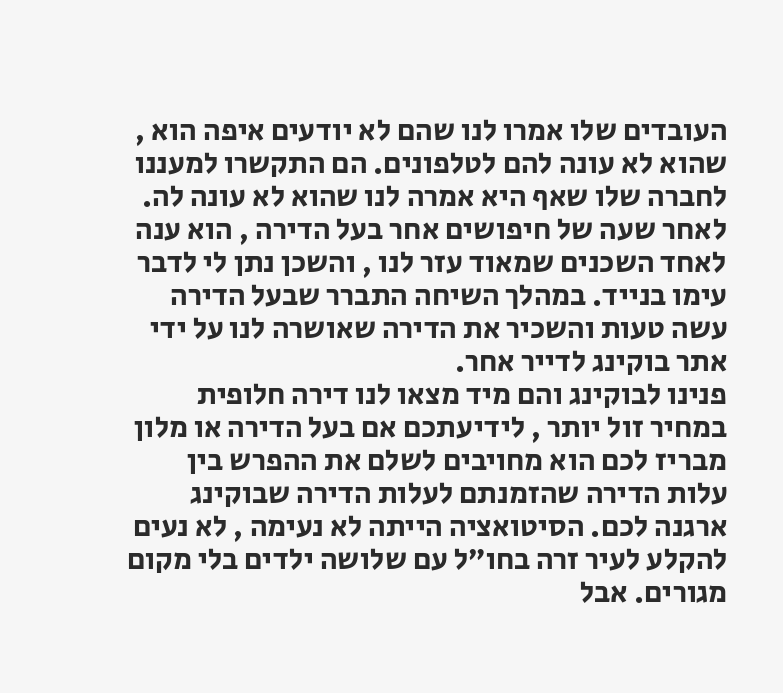העובדים שלו אמרו לנו שהם לא יודעים איפה הוא , שהוא לא עונה להם לטלפונים. הם התקשרו למעננו לחברה שלו שאף היא אמרה לנו שהוא לא עונה לה. לאחר שעה של חיפושים אחר בעל הדירה , הוא ענה לאחד השכנים שמאוד עזר לנו , והשכן נתן לי לדבר עימו בנייד. במהלך השיחה התברר שבעל הדירה עשה טעות והשכיר את הדירה שאושרה לנו על ידי אתר בוקינג לדייר אחר.
פנינו לבוקינג והם מיד מצאו לנו דירה חלופית במחיר זול יותר , לידיעתכם אם בעל הדירה או מלון מבריז לכם הוא מחויבים לשלם את ההפרש בין עלות הדירה שהזמנתם לעלות הדירה שבוקינג ארגנה לכם. הסיטואציה הייתה לא נעימה , לא נעים להקלע לעיר זרה בחו”ל עם שלושה ילדים בלי מקום מגורים. אבל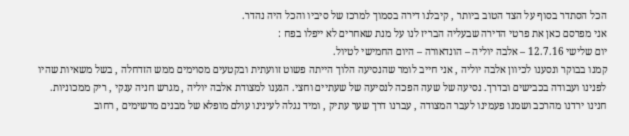הכל הסתדר בסוף על הצד הטוב ביותר , קיבלנו דירה בסמוך למרכז של סיביו והכל היה נהדר.
אני מפרסם כאן את פרטי הדירה שבעליה הבריז לנו על מנת שאחרים לא ייפלו בפח :
יום שלישי 12.7.16 – אלבה יוליה – הונדאורה – היום החמישי לטיול.
קמנו בבוקר ונסענו לכיוון אלבה יוליה , אני חייב לומר שהנסיעה הלוך הייתה פשוט זוועתית ובקטעים מסוימים ממש הזדחלה , בשל משאיות שהיו לפנינו ועבודה בכבישים ובדרך. נסיעה של שעה הפכה לנסיעה של שעתיים וחצי. הגענו למצודת אלבה יוליה , מגרש חניה ענקי , ריק ממכוניות. חנינו ירדנו מהרכב ושמנו פעמינו לעבר המצודה , עברנו דרך שער עתיק , ומיד נגלה לעינינו עולם מופלא של מבנים מרשימים , רחוב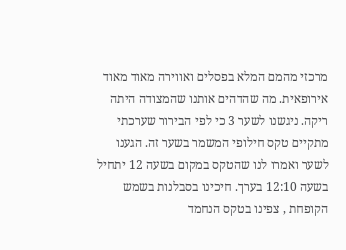מרכזי מהמם המלא בפסלים ואווירה מאוד מאוד אירופאית. מה שהדהים אותנו שהמצודה היתה ריקה. ניגשנו לשער 3 כי לפי הבירור שערכתי מתקיים טקס חילופי המשמר בשער זה. הגענו לשער ואמרו לנו שהטקס במקום בשעה 12 יתחיל בשעה 12:10 בערך. חיכינו בסבלנות בשמש הקופחת , צפינו בטקס הנחמד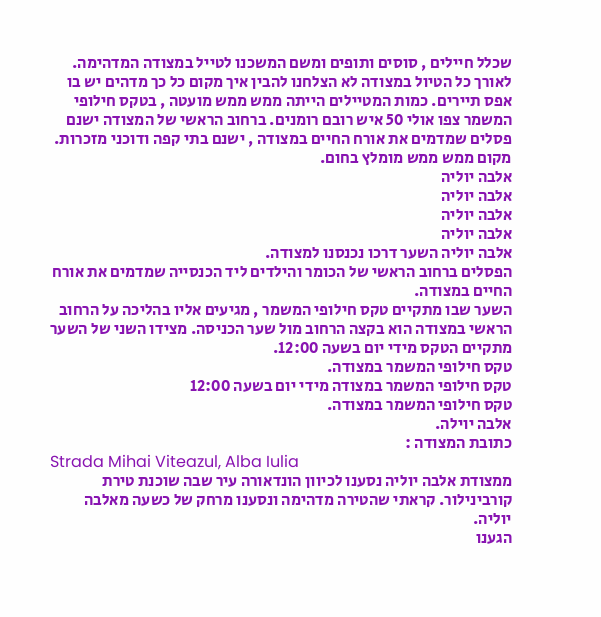שכלל חיילים , סוסים ותופים ומשם המשכנו לטייל במצודה המדהימה. לאורך כל הטיול במצודה לא הצלחנו להבין איך מקום כל כך מדהים יש בו אפס תיירים. כמות המטיילים הייתה ממש ממש מועטה , בטקס חילופי המשמר צפו אולי 50 איש רובם רומנים. ברחוב הראשי של המצודה ישנם פסלים שמדמים את אורח החיים במצודה , ישנם בתי קפה ודוכני מזכרות. מקום ממש ממש מומלץ בחום.
אלבה יוליה
אלבה יוליה
אלבה יוליה
אלבה יוליה
אלבה יוליה השער דרכו נכנסנו למצודה.
הפסלים ברחוב הראשי של הכומר והילדים ליד הכנסייה שמדמים את אורח החיים במצודה.
השער שבו מתקיים טקס חילופי המשמר , מגיעים אליו בהליכה על הרחוב הראשי במצודה הוא בקצה הרחוב מול שער הכניסה. מצידו השני של השער מתקיים הטקס מידי יום בשעה 12:00.
טקס חילופי המשמר במצודה.
טקס חילופי המשמר במצודה מידי יום בשעה 12:00
טקס חילופי המשמר במצודה.
אלבה יוילה.
כתובת המצודה :
Strada Mihai Viteazul, Alba Iulia
ממצודת אלבה יוליה נסענו לכיוון הונדאורה עיר שבה שוכנת טירת קורבינילור. קראתי שהטירה מדהימה ונסענו מרחק של כשעה מאלבה יוליה.
הגענו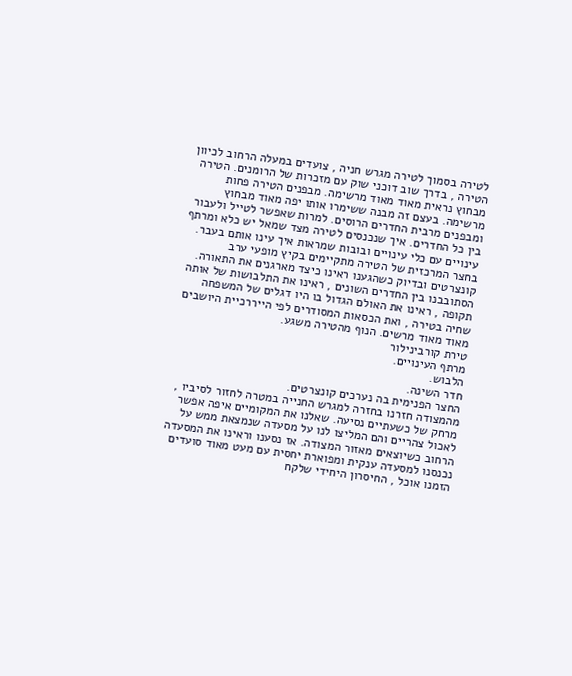לטירה בסמוך לטירה מגרש חניה , צועדים במעלה הרחוב לכיוון הטירה , בדרך שוב דוכני שוק עם מזכרות של הרומנים. הטירה מבחוץ נראית מאוד מאוד מרשימה. מבפנים הטירה פחות מרשימה. בעצם זה מבנה ששימרו אותו יפה מאוד מבחוץ ומבפנים מרבית החדרים הרוסים. למרות שאפשר לטייל ולעבור בין כל החדרים. איך שנכנסים לטירה מצד שמאל יש כלא ומרתף עינויים עם כלי עינויים ובובות שמראות איך עינו אותם בעבר. בחצר המרכזית של הטירה מתקיימים בקיץ מופעי ערב קונצרטים ובדיוק כשהגענו ראינו כיצד מארגנים את התאורה. הסתובבנו בין החדרים השונים , ראינו את התלבושות של אותה תקופה , ראינו את האולם הגדול בו היו דגלים של המשפחה שחיה בטירה , ואת הכסאות המסודרים לפי הייררכיית היושבים מאוד מאוד מרשים. הנוף מהטירה משגע.
טירת קורבינילור
מרתף העינויים.
הלבוש.
חדר השינה.
החצר הפנימית בה נערכים קונצרטים.
מהמצודה חזרנו בחזרה למגרש החנייה במטרה לחזור לסיביו , מרחק של כשעתיים נסיעה. שאלנו את המקומיים איפה אפשר לאכול צהריים והם המליצו לנו על מסעדה שנמצאת ממש על הרחוב כשיוצאים מאזור המצודה. אז נסענו וראינו את המסעדה נכנסנו למסעדה ענקית ומפוארת יחסית עם מעט מאוד סועדים הזמנו אוכל , החיסרון היחידי שלקח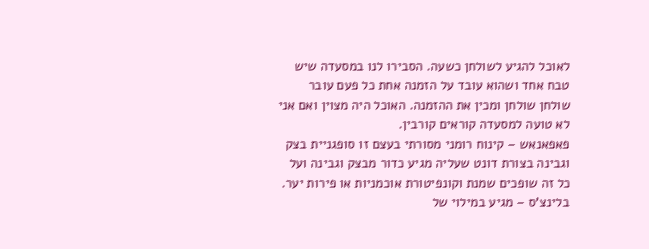לאוכל להגיע לשולחן כשעה. הסבירו לנו במסעדה שיש טבח אחד ושהוא עובד על הזמנה אחת כל פעם עובר שולחן שולחן ומכין את ההזמנה. האוכל היה מצוין ואם אני לא טועה למסעדה קוראים קורבין.
פאפאנאש – קינוח רומני מסורתי בעצם זו סופגניית בצק וגבינה בצורת דונט שעליה מגיע כדור מבצק וגבינה ועל כל זה שופכים שמנת וקונפיטורת אוכמניות או פירות יער.
בלינצ'ס – מגיע במילוי של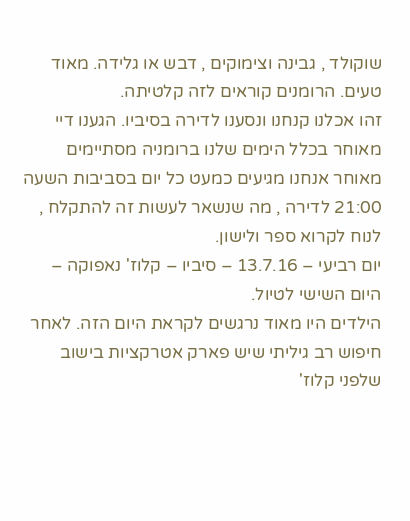שוקולד , גבינה וצימוקים , דבש או גלידה. מאוד טעים. הרומנים קוראים לזה קלטיתה.
זהו אכלנו קנחנו ונסענו לדירה בסיביו. הגענו דיי מאוחר בכלל הימים שלנו ברומניה מסתיימים מאוחר אנחנו מגיעים כמעט כל יום בסביבות השעה 21:00 לדירה , מה שנשאר לעשות זה להתקלח , לנוח לקרוא ספר ולישון.
יום רביעי – 13.7.16 – סיביו – קלוז' נאפוקה – היום השישי לטיול.
הילדים היו מאוד נרגשים לקראת היום הזה. לאחר חיפוש רב גיליתי שיש פארק אטרקציות בישוב שלפני קלוז'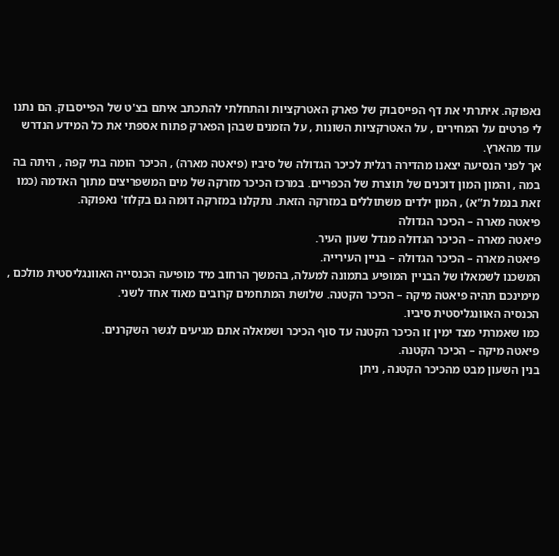נאפוקה. איתרתי את דף הפייסבוק של פארק האטרקציות והתחלתי להתכתב איתם בצ'ט של הפייסבוק. הם נתנו לי פרטים על המחירים , על האטרקציות השונות , על הזמנים שבהן הפארק פתוח אספתי את כל המידע הנדרש עוד מהארץ.
אך לפני הנסיעה יצאנו מהדירה רגלית לכיכר הגדולה של סיביו (פיאטה מארה) , הכיכר הומה בתי קפה , היתה בה במה , והמון המון דוכנים של תוצרת של הכפריים. במרכז הכיכר מזרקה של מים המשפריצים מתוך האדמה (כמו זאת בנמל ת”א) , המון ילדים משתוללים במזרקה הזאת. נתקלנו במזרקה דומה גם בקלוז' נאפוקה.
פיאטה מארה – הכיכר הגדולה
פיאטה מארה – הכיכר הגדולה מגדל שעון העיר.
פיאטה מארה – הכיכר הגדולה – בניין העירייה.
המשכנו לשמאלו של הבניין המופיע בתמונה למעלה, בהמשך הרחוב מיד מופיעה הכנסייה האוונגליסטית מולכם , מימינכם תהיה פיאטה מיקה – הכיכר הקטנה. שלושת המתחמים קרובים מאוד אחד לשני.
הכנסיה האוונגליסטית סיביו.
כמו שאמרתי מצד ימין זו הכיכר הקטנה עד סוף הכיכר ושמאלה אתם מגיעים לגשר השקרנים.
פיאטה מיקה – הכיכר הקטנה.
בנין השעון מבט מהכיכר הקטנה , ניתן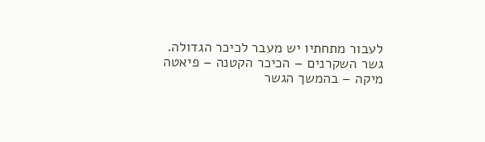לעבור מתחתיו יש מעבר לכיכר הגדולה.
גשר השקרנים – הכיכר הקטנה – פיאטה מיקה – בהמשך הגשר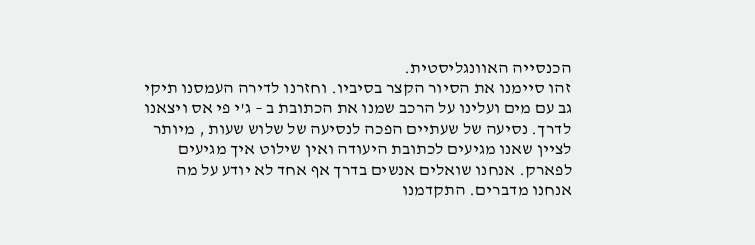הכנסייה האוונגליסטית.
זהו סיימנו את הסיור הקצר בסיביו. וחזרנו לדירה העמסנו תיקי גב עם מים ועלינו על הרכב שמנו את הכתובת ב – ג'י פי אס ויצאנו לדרך. נסיעה של שעתיים הפכה לנסיעה של שלוש שעות , מיותר לציין שאנו מגיעים לכתובת היעודה ואין שילוט איך מגיעים לפארק. אנחנו שואלים אנשים בדרך אף אחד לא יודע על מה אנחנו מדברים. התקדמנו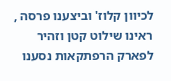לכיוון קלוז' וביצענו פרסה , ראינו שילוט קטן וזהיר לפארק הרפתקאות נסענו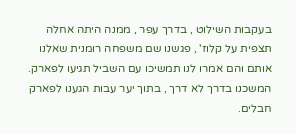בעקבות השילוט , בדרך עפר , ממנה היתה אחלה תצפית על קלוז' , פגשנו שם משפחה רומנית שאלנו אותם והם אמרו לנו תמשיכו עם השביל תגיעו לפארק. המשכנו בדרך לא דרך , בתוך יער עבות הגענו לפארק חבלים.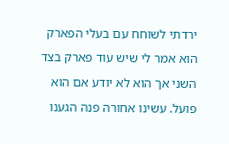ירדתי לשוחח עם בעלי הפארק הוא אמר לי שיש עוד פארק בצד השני אך הוא לא יודע אם הוא פועל. עשינו אחורה פנה הגענו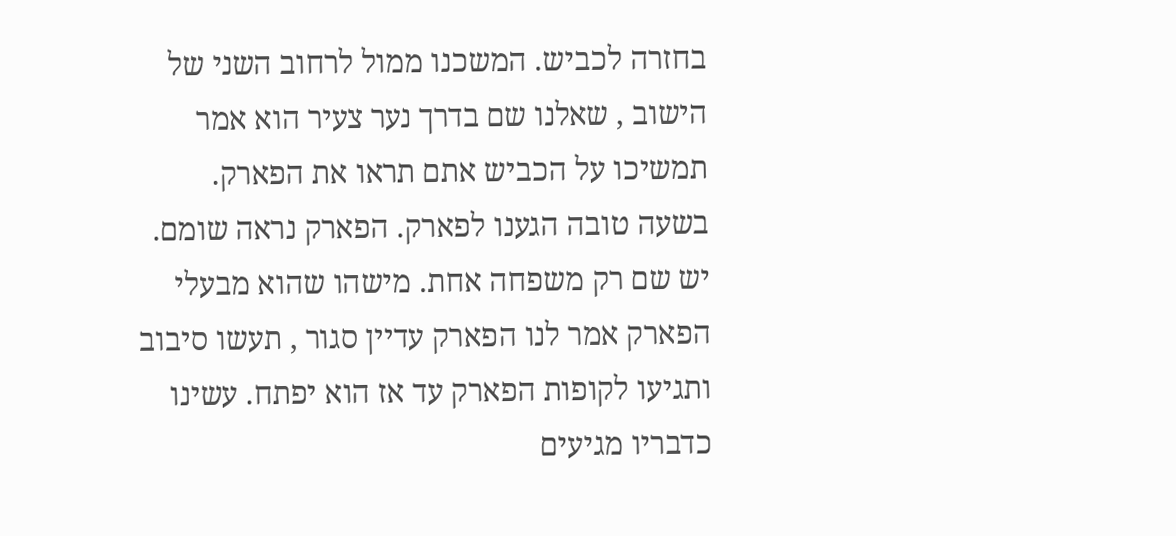בחזרה לכביש. המשכנו ממול לרחוב השני של הישוב , שאלנו שם בדרך נער צעיר הוא אמר תמשיכו על הכביש אתם תראו את הפארק. בשעה טובה הגענו לפארק. הפארק נראה שומם. יש שם רק משפחה אחת. מישהו שהוא מבעלי הפארק אמר לנו הפארק עדיין סגור , תעשו סיבוב ותגיעו לקופות הפארק עד אז הוא יפתח. עשינו כדבריו מגיעים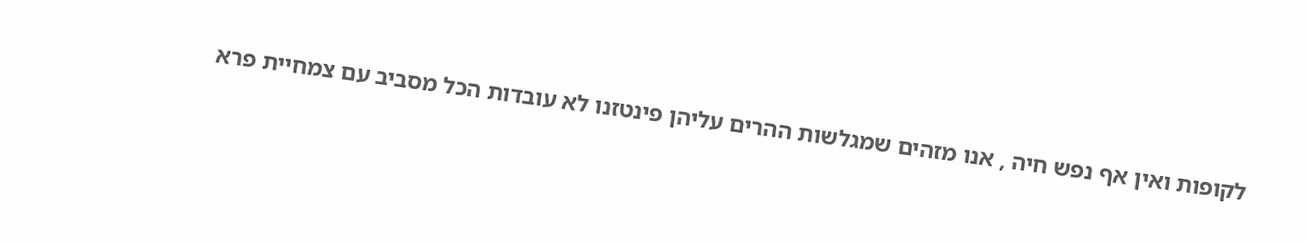לקופות ואין אף נפש חיה , אנו מזהים שמגלשות ההרים עליהן פינטזנו לא עובדות הכל מסביב עם צמחיית פרא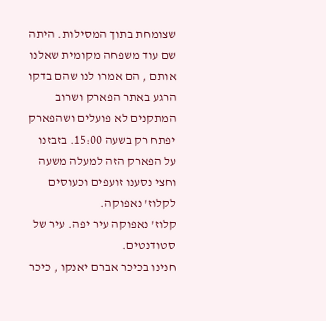שצומחת בתוך המסילות. היתה שם עוד משפחה מקומית שאלנו אותם , הם אמרו לנו שהם בדקו הרגע באתר הפארק ושרוב המתקנים לא פועלים ושהפארק יפתח רק בשעה 15:00. בזבזנו על הפארק הזה למעלה משעה וחצי נסענו זועפים וכעוסים לקלוז' נאפוקה.
קלוז' נאפוקה עיר יפה. עיר של סטודנטים.
חנינו בכיכר אברם יאנקו , כיכר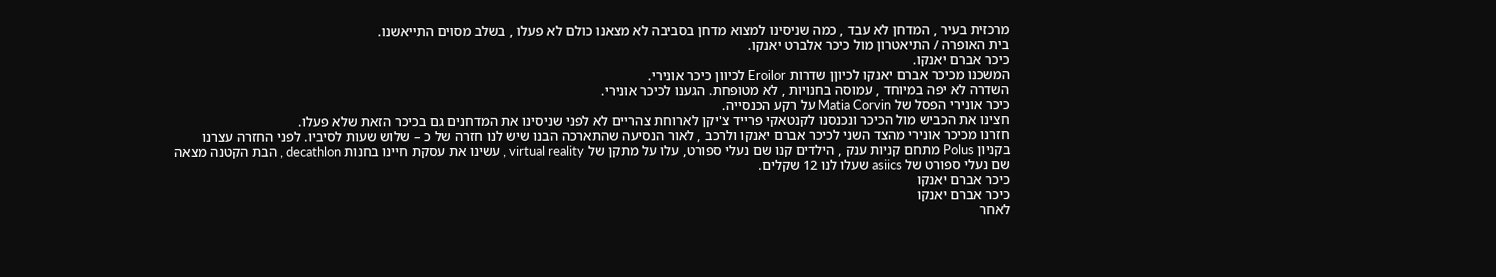מרכזית בעיר , המדחן לא עבד , כמה שניסינו למצוא מדחן בסביבה לא מצאנו כולם לא פעלו , בשלב מסוים התייאשנו.
בית האופרה / התיאטרון מול כיכר אלברט יאנקו.
כיכר אברם יאנקו.
המשכנו מכיכר אברם יאנקו לכיוןן שדרות Eroilor לכיוון כיכר אונירי.
השדרה לא יפה במיוחד , עמוסה בחנויות , לא מטופחת. הגענו לכיכר אונירי.
כיכר אונירי הפסל של Matia Corvin על רקע הכנסייה.
חצינו את הכביש מול הכיכר ונכנסנו לקנטאקי פרייד צ'יקן לארוחת צהריים לא לפני שניסינו את המדחנים גם בכיכר הזאת שלא פעלו.
חזרנו מכיכר אונירי מהצד השני לכיכר אברם יאנקו ולרכב , לאור הנסיעה שהתארכה הבנו שיש לנו חזרה של כ – שלוש שעות לסיביו. לפני החזרה עצרנו בקניון Polus מתחם קניות ענק , הילדים קנו שם נעלי ספורט, עלו על מתקן של virtual reality , עשינו את עסקת חיינו בחנות decathlon , הבת הקטנה מצאה שם נעלי ספורט של asiics שעלו לנו 12 שקלים.
כיכר אברם יאנקו
כיכר אברם יאנקו
לאחר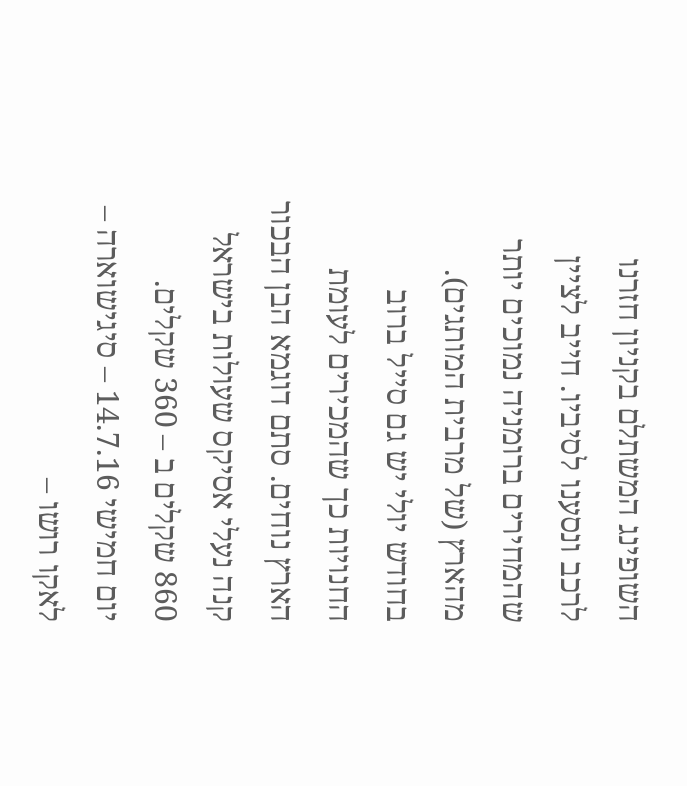השופינג המשתלם בקניון חזרנו לרכב ונסענו לסיביו. חייב לציין שהמחירים ברומניה נמוכים יותר מהארץ (של מרבית המותגים). בחודש יולי יש גם סייל ברוב החנויות כך שהמכירים לעומת הארץ נוחים. סתם דוגמא הבן הבכור קנה נעלי אסיקס שעולות בישראל 860 שקלים ב – 360 שקלים.
יום חמישי 14.7.16 – סיגישוארה – לאקו רושו –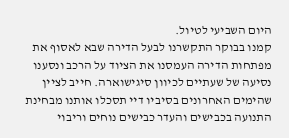היום השביעי לטיול.
קמנו בבוקר התקשרנו לבעל הדירה שבא לאסוף את מפתחות הדירה העמסנו את הציוד על הרכב ונסענו נסיעה של שעתיים לכיוון סיגישוארה. חייב לציין שהימים האחרונים בסיביו דיי תסכלו אותנו מבחינת התנועה בכבישים והעדר כבישים נוחים וריבוי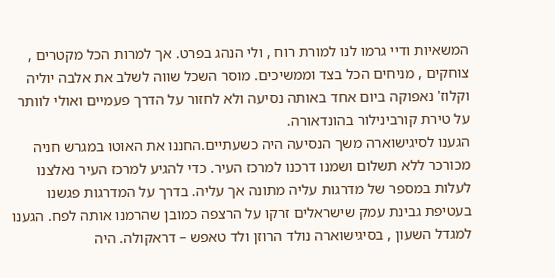המשאיות ודיי גרמו לנו למורת רוח , ולי הנהג בפרט. אך למרות הכל מקטרים , צוחקים , מניחים הכל בצד וממשיכים. מוסר השכל שווה לשלב את אלבה יוליה וקלוז' נאפוקה ביום אחד באותה נסיעה ולא לחזור על הדרך פעמיים ואולי לוותר על טירת קורבינילור בהונדאורה.
הגענו לסיגישוארה משך הנסיעה היה כשעתיים.החננו את האוטו במגרש חניה מכורכר ללא תשלום ושמנו דרכנו למרכז העיר. כדי להגיע למרכז העיר נאלצנו לעלות במספר של מדרגות עליה מתונה אך עליה. בדרך על המדרגות פגשנו בעטיפת גבינת עמק שישראלים זרקו על הרצפה כמובן שהרמנו אותה לפח. הגענו למגדל השעון , בסיגישוארה נולד הרוזן ולד טאפש – דראקולה. היה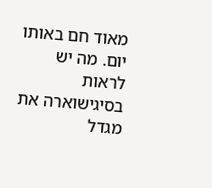מאוד חם באותו יום. מה יש לראות בסיגישוארה את מגדל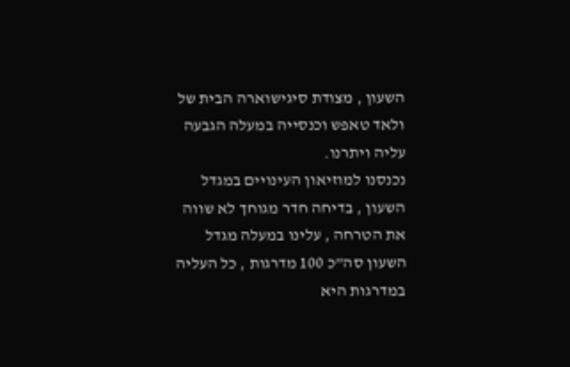השעון , מצודת סיגישוארה הבית של ולאד טאפש וכנסייה במעלה הגבעה עליה ויתרנו.
נכנסנו למוזיאון העינויים במגדל השעון , בדיחה חדר מגוחך לא שווה את הטרחה , עלינו במעלה מגדל השעון סה”כ 100 מדרגות , כל העליה במדרגות היא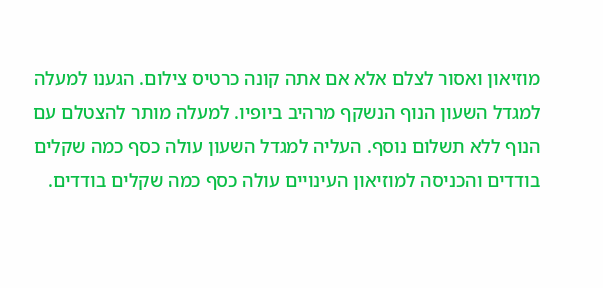מוזיאון ואסור לצלם אלא אם אתה קונה כרטיס צילום. הגענו למעלה למגדל השעון הנוף הנשקף מרהיב ביופיו. למעלה מותר להצטלם עם הנוף ללא תשלום נוסף. העליה למגדל השעון עולה כסף כמה שקלים בודדים והכניסה למוזיאון העינויים עולה כסף כמה שקלים בודדים.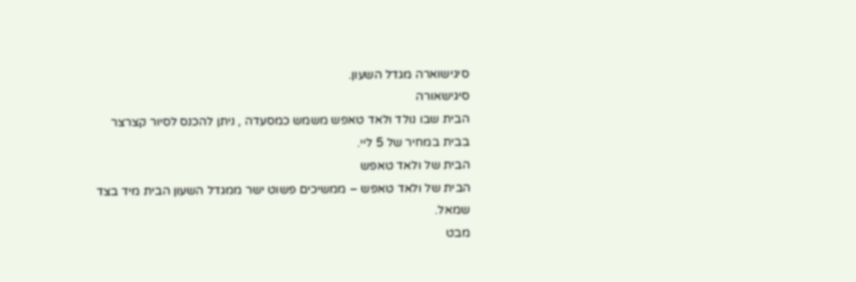סיגישוארה מגדל השעון.
סיגישאורה
הבית שבו נולד ולאד טאפש משמש כמסעדה , ניתן להכנס לסיור קצרצר בבית במחיר של 5 ליי.
הבית של ולאד טאפש
הבית של ולאד טאפש – ממשיכים פשוט ישר ממגדל השעון הבית מיד בצד שמאל.
מבט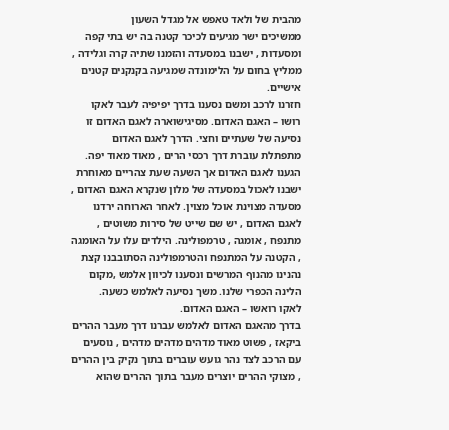מהבית של ולאד טאפש אל מגדל השעון
ממשיכים ישר מגיעים לכיכר קטנה בה יש בתי קפה ומסעדות , ישבנו במסעדה והזמנו שתיה קרה וגלידה , ממליץ בחום על הלימונדה שמגיעה בקנקנים קטנים אישיים.
חזרנו לרכב ומשם נסענו בדרך יפיפיה לעבר לאקו רושו – האגם האדום. מסיגישוארה לאגם האדום זו נסיעה של שעתיים וחצי. הדרך לאגם האדום מתפתלת עוברת דרך רכסי הרים , מאוד מאוד יפה.
הגענו לאגם האדום אך השעה שעת צהריים מאוחרת ישבנו לאכול במסעדה של מלון שנקרא האגם האדום , מסעדה מצוינת אוכל מצוין. לאחר הארוחה ירדנו לאגם האדום , יש שם שייט של סירות משוטים , מתנפח , אומגה , טרמפולינה. הילדים עלו על האומגה , הקטנה על המתנפח והטרמפולינה הסתובבנו קצת נהנינו מהנוף המרשים ונסענו לכיוון אלמש ,מקום הלינה הכפרי שלנו. משך נסיעה לאלמש כשעה.
לאקו רואשו – האגם האדום.
בדרך מהאגם האדום לאלמש עברנו דרך מעבר ההרים ביקאז , פשוט מאוד מדהים מדהים מדהים , נוסעים עם הרכב לצד נהר גועש עוברים בתוך נקיק בין ההרים , מצוקי ההרים יוצרים מעבר בתוך ההרים שהוא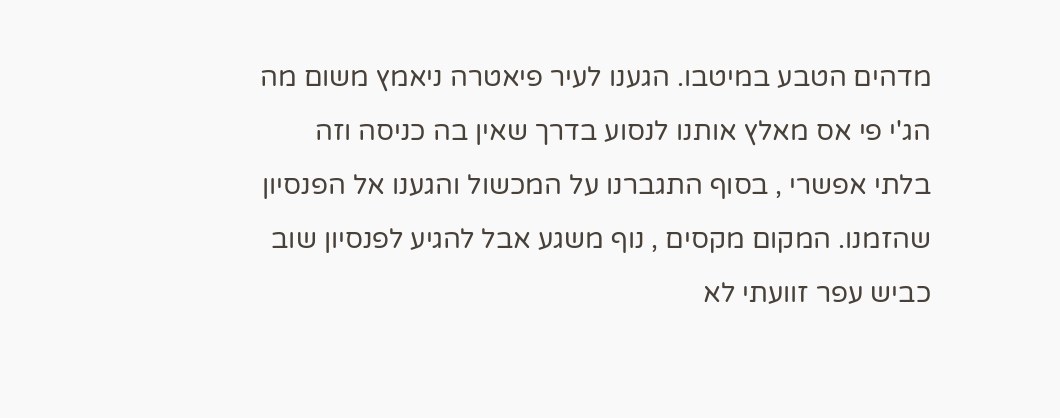מדהים הטבע במיטבו. הגענו לעיר פיאטרה ניאמץ משום מה הג'י פי אס מאלץ אותנו לנסוע בדרך שאין בה כניסה וזה בלתי אפשרי , בסוף התגברנו על המכשול והגענו אל הפנסיון שהזמנו. המקום מקסים , נוף משגע אבל להגיע לפנסיון שוב כביש עפר זוועתי לא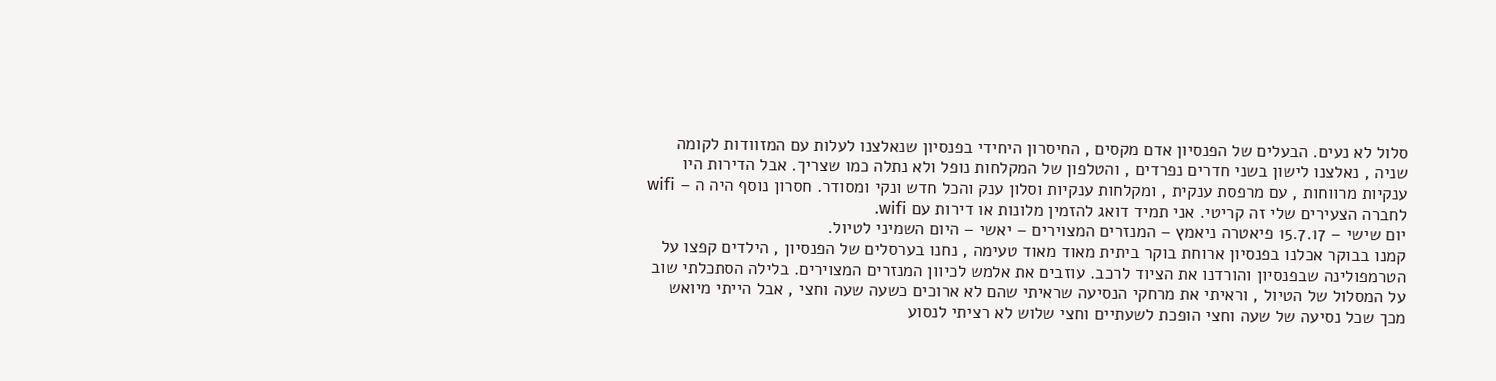סלול לא נעים. הבעלים של הפנסיון אדם מקסים , החיסרון היחידי בפנסיון שנאלצנו לעלות עם המזוודות לקומה שניה , נאלצנו לישון בשני חדרים נפרדים , והטלפון של המקלחות נופל ולא נתלה כמו שצריך. אבל הדירות היו ענקיות מרווחות , עם מרפסת ענקית , ומקלחות ענקיות וסלון ענק והכל חדש ונקי ומסודר. חסרון נוסף היה ה – wifi לחברה הצעירים שלי זה קריטי. אני תמיד דואג להזמין מלונות או דירות עם wifi.
יום שישי – 15.7.17 פיאטרה ניאמץ – המנזרים המצוירים – יאשי – היום השמיני לטיול.
קמנו בבוקר אכלנו בפנסיון ארוחת בוקר ביתית מאוד מאוד טעימה , נחנו בערסלים של הפנסיון , הילדים קפצו על הטרמפולינה שבפנסיון והורדנו את הציוד לרכב. עוזבים את אלמש לכיוון המנזרים המצוירים. בלילה הסתכלתי שוב על המסלול של הטיול , וראיתי את מרחקי הנסיעה שראיתי שהם לא ארוכים כשעה שעה וחצי , אבל הייתי מיואש מכך שכל נסיעה של שעה וחצי הופכת לשעתיים וחצי שלוש לא רציתי לנסוע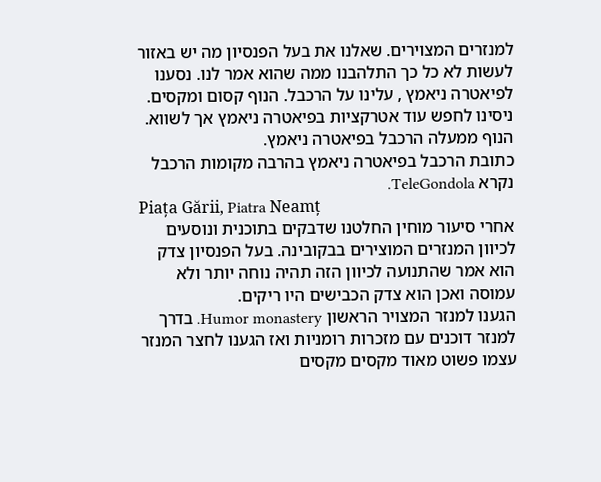למנזרים המצוירים. שאלנו את בעל הפנסיון מה יש באזור לעשות לא כל כך התלהבנו ממה שהוא אמר לנו. נסענו לפיאטרה ניאמץ , עלינו על הרכבל. הנוף קסום ומקסים. ניסינו לחפש עוד אטרקציות בפיאטרה ניאמץ אך לשווא.
הנוף ממעלה הרכבל בפיאטרה ניאמץ.
כתובת הרכבל בפיאטרה ניאמץ בהרבה מקומות הרכבל נקרא TeleGondola.
Piața Gării, Piatra Neamț
אחרי סיעור מוחין החלטנו שדבקים בתוכנית ונוסעים לכיוון המנזרים המוצירים בבקובינה. בעל הפנסיון צדק הוא אמר שהתנועה לכיוון הזה תהיה נוחה יותר ולא עמוסה ואכן הוא צדק הכבישים היו ריקים.
הגענו למנזר המצויר הראשון Humor monastery. בדרך למנזר דוכנים עם מזכרות רומניות ואז הגענו לחצר המנזר עצמו פשוט מאוד מקסים מקסים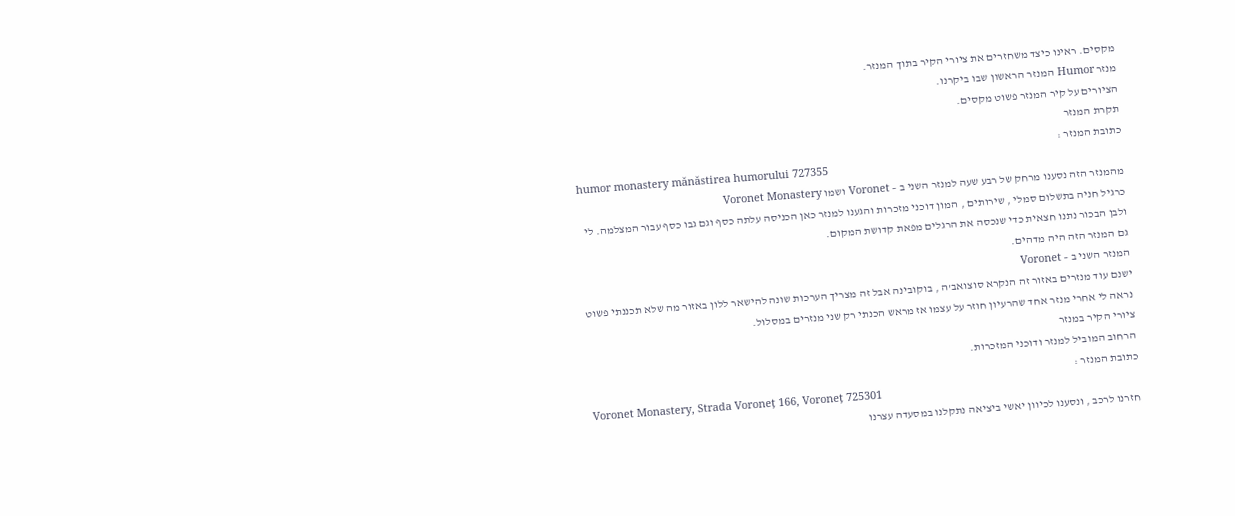מקסים. ראינו כיצד משחזרים את ציורי הקיר בתוך המנזר.
מנזר Humor המנזר הראשון שבו ביקרנו.
הציורים על קיר המנזר פשוט מקסים.
תקרת המנזר
כתובת המנזר :
humor monastery mănăstirea humorului 727355
מהמנזר הזה נסענו מרחק של רבע שעה למנזר השני ב – Voronet ושמו Voronet Monastery
כרגיל חניה בתשלום סמלי , שירותים , המון דוכני מזכרות והגענו למנזר כאן הכניסה עלתה כסף וגם גבו כסף עבור המצלמה. לי ולבן הבכור נתנו חצאית כדי שנכסה את הרגלים מפאת קדושת המקום.
גם המנזר הזה היה מדהים.
המנזר השני ב – Voronet
ישנם עוד מנזרים באזור זה הנקרא סוצואב'ה , בוקובינה אבל זה מצריך הערכות שונה להישאר ללון באזור מה שלא תכננתי פשוט נראה לי אחרי מנזר אחד שהרעיון חוזר על עצמו אז מראש הכנתי רק שני מנזרים במסלול.
ציורי הקיר במנזר
הרחוב המוביל למנזר ודוכני המזכרות.
כתובת המנזר :
Voronet Monastery, Strada Voroneț 166, Voroneț 725301
חזרנו לרכב , ונסענו לכיוון יאשי ביציאה נתקלנו במסעדה עצרנו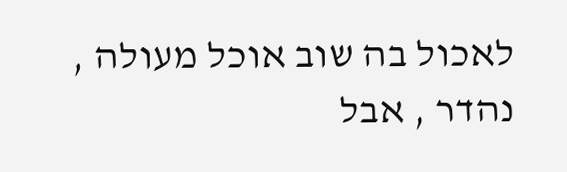לאכול בה שוב אוכל מעולה , נהדר , אבל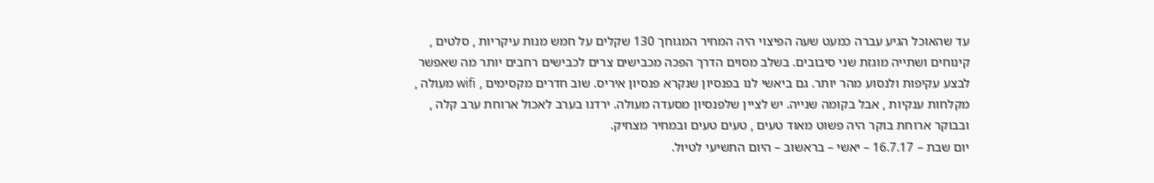עד שהאוכל הגיע עברה כמעט שעה הפיצוי היה המחיר המגוחך 130 שקלים על חמש מנות עיקריות , סלטים , קינוחים ושתייה מוגזת שני סיבובים. בשלב מסוים הדרך הפכה מכבישים צרים לכבישים רחבים יותר מה שאפשר לבצע עקיפות ולנסוע מהר יותר. גם ביאשי לנו בפנסיון שנקרא פנסיון איריס. שוב חדרים מקסימים , wifi מעולה , מקלחות ענקיות , אבל בקומה שנייה. יש לציין שלפנסיון מסעדה מעולה. ירדנו בערב לאכול ארוחת ערב קלה , ובבוקר ארוחת בוקר היה פשוט מאוד טעים , טעים טעים ובמחיר מצחיק.
יום שבת – 16.7.17 – יאשי – בראשוב – היום התשיעי לטיול.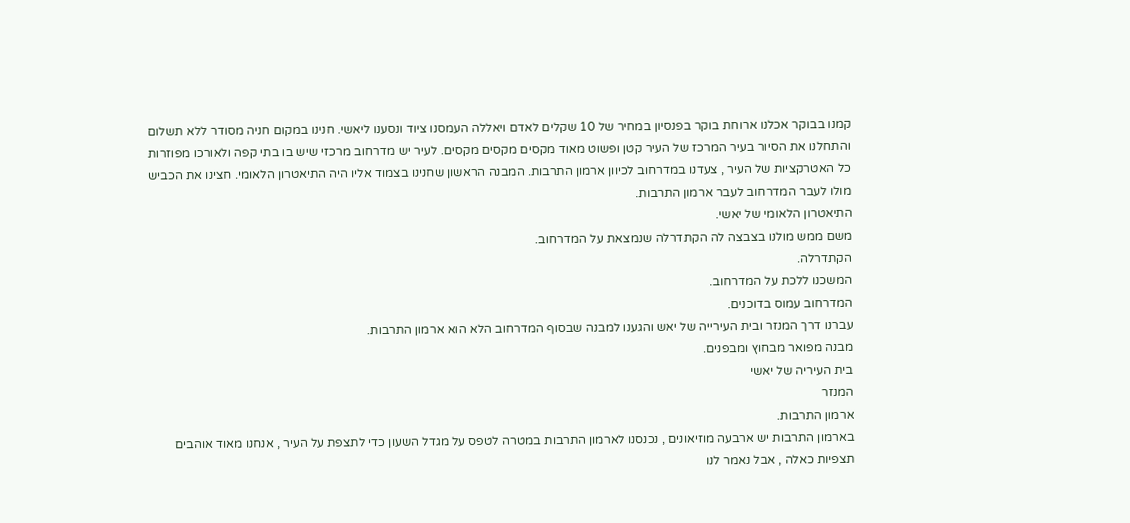קמנו בבוקר אכלנו ארוחת בוקר בפנסיון במחיר של 10 שקלים לאדם ויאללה העמסנו ציוד ונסענו ליאשי. חנינו במקום חניה מסודר ללא תשלום והתחלנו את הסיור בעיר המרכז של העיר קטן ופשוט מאוד מקסים מקסים מקסים. לעיר יש מדרחוב מרכזי שיש בו בתי קפה ולאורכו מפוזרות כל האטרקציות של העיר , צעדנו במדרחוב לכיוון ארמון התרבות. המבנה הראשון שחנינו בצמוד אליו היה התיאטרון הלאומי. חצינו את הכביש מולו לעבר המדרחוב לעבר ארמון התרבות.
התיאטרון הלאומי של יאשי.
משם ממש מולנו בצבצה לה הקתדרלה שנמצאת על המדרחוב.
הקתדרלה.
המשכנו ללכת על המדרחוב.
המדרחוב עמוס בדוכנים.
עברנו דרך המנזר ובית העירייה של יאש והגענו למבנה שבסוף המדרחוב הלא הוא ארמון התרבות.
מבנה מפואר מבחוץ ומבפנים.
בית העיריה של יאשי
המנזר
ארמון התרבות.
בארמון התרבות יש ארבעה מוזיאונים , נכנסנו לארמון התרבות במטרה לטפס על מגדל השעון כדי לתצפת על העיר , אנחנו מאוד אוהבים תצפיות כאלה , אבל נאמר לנו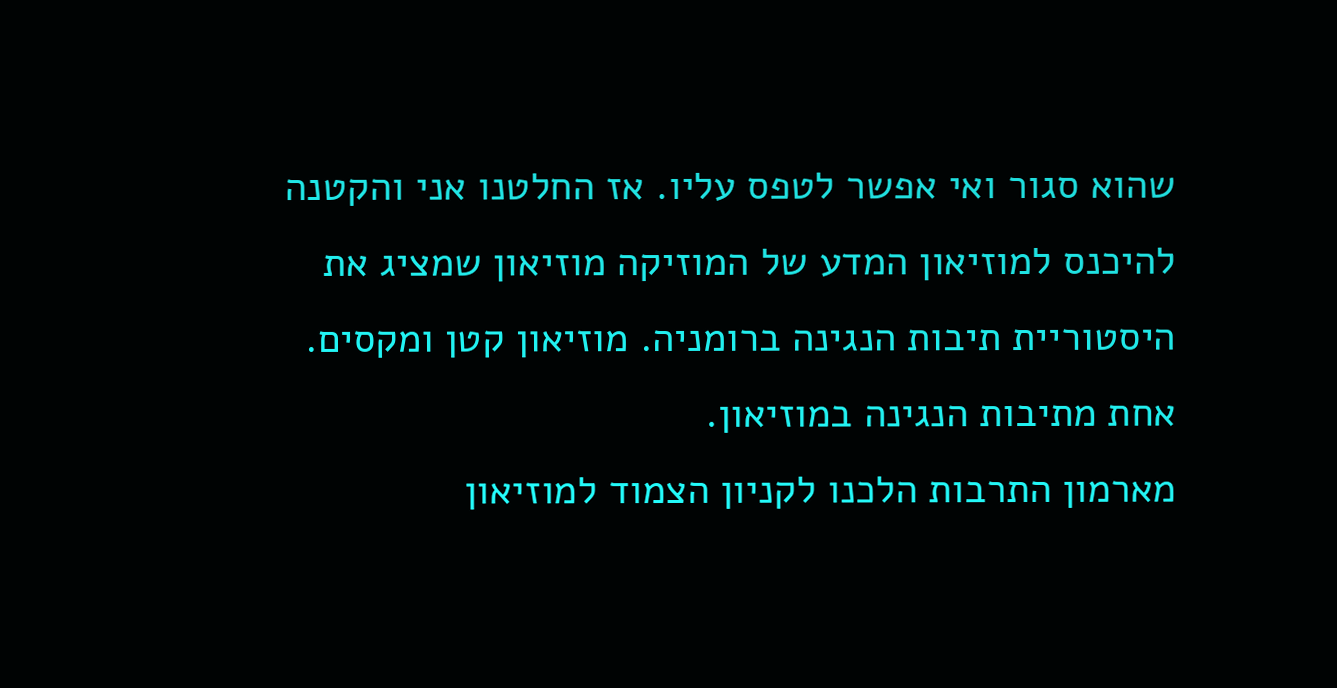שהוא סגור ואי אפשר לטפס עליו. אז החלטנו אני והקטנה להיכנס למוזיאון המדע של המוזיקה מוזיאון שמציג את היסטוריית תיבות הנגינה ברומניה. מוזיאון קטן ומקסים.
אחת מתיבות הנגינה במוזיאון.
מארמון התרבות הלכנו לקניון הצמוד למוזיאון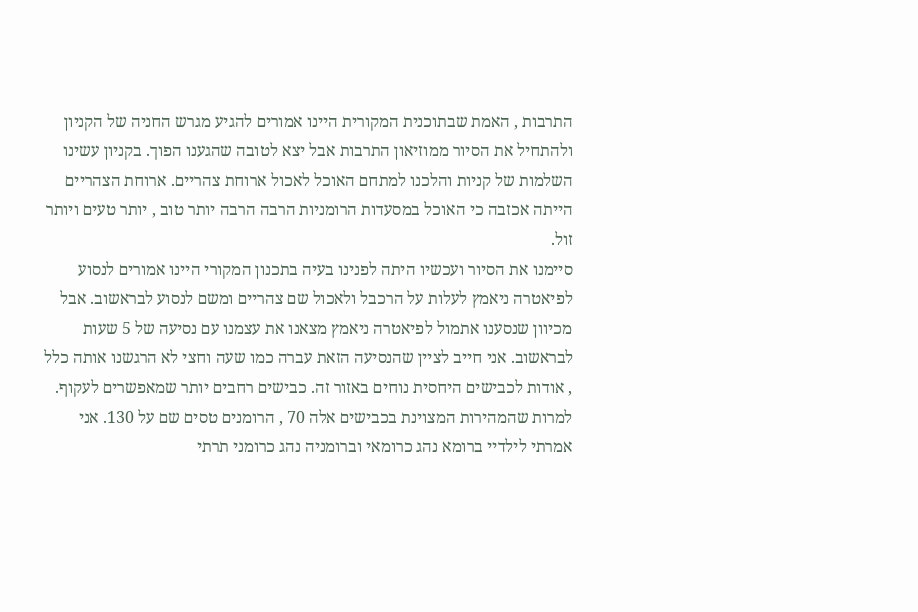התרבות , האמת שבתוכנית המקורית היינו אמורים להגיע מגרש החניה של הקניון ולהתחיל את הסיור ממוזיאון התרבות אבל יצא לטובה שהגענו הפוך. בקניון עשינו השלמות של קניות והלכנו למתחם האוכל לאכול ארוחת צהריים. ארוחת הצהריים הייתה אכזבה כי האוכל במסעדות הרומניות הרבה הרבה יותר טוב , יותר טעים ויותר זול.
סיימנו את הסיור ועכשיו היתה לפנינו בעיה בתכנון המקורי היינו אמורים לנסוע לפיאטרה ניאמץ לעלות על הרכבל ולאכול שם צהריים ומשם לנסוע לבראשוב. אבל מכיוון שנסענו אתמול לפיאטרה ניאמץ מצאנו את עצמנו עם נסיעה של 5 שעות לבראשוב. אני חייב לציין שהנסיעה הזאת עברה כמו שעה וחצי לא הרגשנו אותה כלל , אודות לכבישים היחסית נוחים באזור זה. כבישים רחבים יותר שמאפשרים לעקוף. למרות שהמהירות המצוינת בכבישים אלה 70 , הרומנים טסים שם על 130. אני אמרתי לילדיי ברומא נהג כרומאי וברומניה נהג כרומני תרתי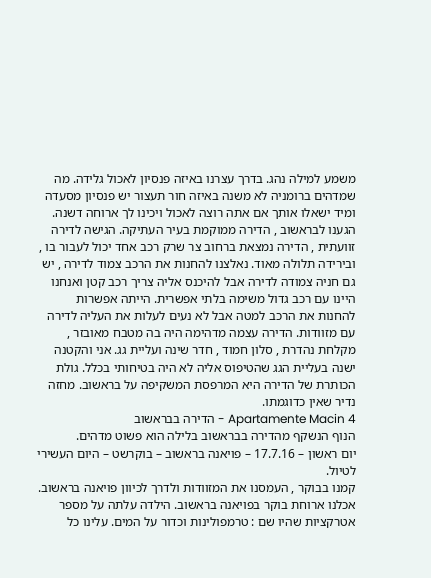משמע למילה נהג. בדרך עצרנו באיזה פנסיון לאכול גלידה. מה שמדהים ברומניה לא משנה באיזה חור תעצור יש פנסיון מסעדה ומיד ישאלו אותך אם אתה רוצה לאכול ויכינו לך ארוחה דשנה.
הגענו לבראשוב , הדירה ממוקמת בעיר העתיקה. הגישה לדירה זוועתית , הדירה נמצאת ברחוב צר שרק רכב אחד יכול לעבור בו , ובירידה תלולה מאוד. נאלצנו להחנות את הרכב צמוד לדירה , יש גם חניה צמודה לדירה אבל להיכנס אליה צריך רכב קטן ואנחנו היינו עם רכב גדול משימה בלתי אפשרית. הייתה אפשרות להחנות את הרכב למטה אבל לא נעים לעלות את העליה לדירה עם מזוודות. הדירה עצמה מדהימה היה בה מטבח מאובזר , מקלחת נהדרת , סלון חמוד , חדר שינה ועליית גג. אני והקטנה ישנה בעליית הגג שהטיפוס אליה לא היה בטיחותי בכלל. גולת הכותרת של הדירה היא המרפסת המשקיפה על בראשוב. מחזה נדיר שאין כדוגמתו.
Apartamente Macin 4 - הדירה בבראשוב
הנוף הנשקף מהדירה בבראשוב בלילה הוא פשוט מדהים.
יום ראשון – 17.7.16 – פויאנה בראשוב – בוקרשט – היום העשירי לטיול.
קמנו בבוקר , העמסנו את המזוודות ולדרך לכיוון פויאנה בראשוב. אכלנו ארוחת בוקר בפויאנה בראשוב. הילדה עלתה על מספר אטרקציות שהיו שם : טרמפולינות וכדור על המים. עלינו כל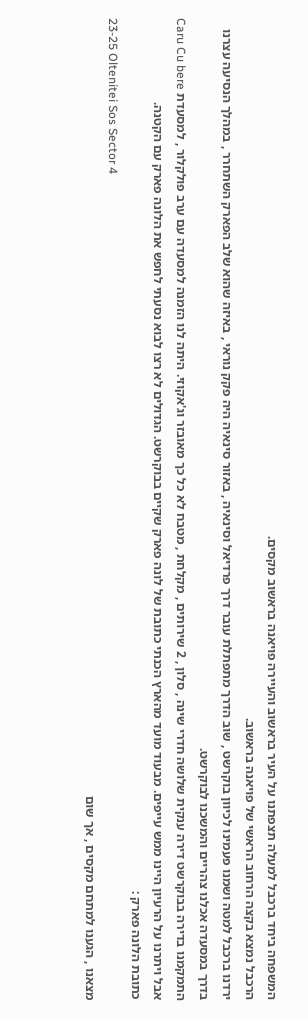המשפחה ביחד ברכבל למעלה תצפתנו על העיר בראשוב והעיירה פויאנה בראשוב מקסים.
הרכבל נמצא בקצה הרחוב הראשי של פויאנה בראשוב.
ירדנו ברכבל למטה ושמנו פעמינו לכיוון בוקרשט , שוב הדרך מתפתלת עובר דרך פרדיאל וסינאיה , באזור סינאיה היה פקק נוראי , באיזה שהוא שלב הפארק השתחרר , במהלך הנסיעה עצרנו בדרך במסעדה אכלנו צהריים והמשכנו לבוקרשט.
התמקמנו בדירה בבוקרשט דירה ענקית שלושה חדרי שינה , סלון , 2 שירותים , מקלחת , מטבח לא כל כך מאובזר וג'אקוזי. היתה לנו הזמנה למסעדה עם ערב פולקלור , למסעדת Caru Cu bere אבל ויתרנו על הרעיון היינו ממש עייפים. מבעוד מועד מהארץ הכנתי כתובת של לונה פארק שקיים בבוקרשט. הגדולים לא רצו לבוא נסעתי לחפש את הלונה פארק עם הקטנה.
כתובת הלונה פארק :
23-25 Oltenitei Sos Sector 4
מצאנו , הגענו למתחם מקסים , אך שום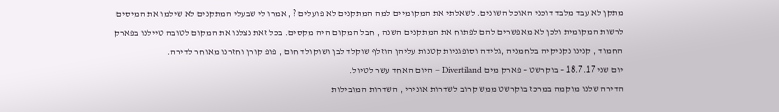מתקן לא עבד מלבד דוכני האוכל השונים. לשאלתי את המקומיים למה המתקנים לא פועלים ? , אמרו לי שבעלי המתקנים לא שילמו את המיסים לרשות המקומית ולכן לא מאפשרים להם לפתוח את המתקנים השנה , חבל המקום היה מקסים. בכל זאת נצלנו את המקום לטובה טיילנו בפארק החמוד , קנינו נקניקיה בלחמניה ,גלידה וסופגניות קטנות עליהן הוזלף שוקלד לבן ושוקולד חום , פופ קורן וחזרנו מאוחר לדירה.
יום שני 18.7.17 – בוקרשט – פארק מים Divertiland – היום האחד עשר לטיול.
הדירה שלנו מוקמה במרכז בוקרשט ממש קרוב לשדרות אונירי , השדרות המובילות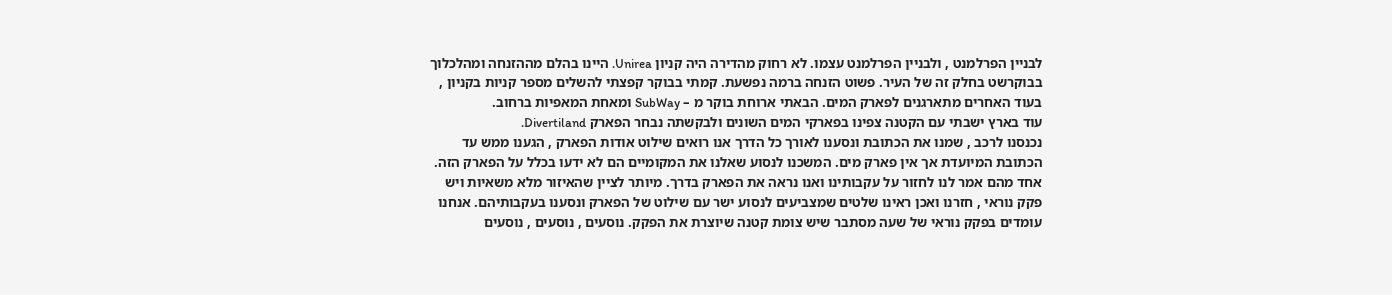לבניין הפרלמנט , ולבניין הפרלמנט עצמו. לא רחוק מהדירה היה קניון Unirea. היינו בהלם מההזנחה ומהלכלוך בבוקרשט בחלק זה של העיר. פשוט הזנחה ברמה נפשעת. קמתי בבוקר קפצתי להשלים מספר קניות בקניון , בעוד האחרים מתארגנים לפארק המים. הבאתי ארוחת בוקר מ – SubWay ומאחת המאפיות ברחוב.
עוד בארץ ישבתי עם הקטנה צפינו בפארקי המים השונים ולבקשתה נבחר הפארק Divertiland.
נכנסנו לרכב , שמנו את הכתובת ונסענו לאורך כל הדרך אנו רואים שילוט אודות הפארק , הגענו ממש עד הכתובת המיועדת אך אין פארק מים. המשכנו לנסוע שאלנו את המקומיים הם לא ידעו בכלל על הפארק הזה. אחד מהם אמר לנו לחזור על עקבותינו ואנו נראה את הפארק בדרך. מיותר לציין שהאיזור מלא משאיות ויש פקק נוראי , חזרנו ואכן ראינו שלטים שמצביעים לנסוע ישר עם שילוט של הפארק ונסענו בעקבותיהם. אנחנו עומדים בפקק נוראי של שעה מסתבר שיש צומת קטנה שיוצרת את הפקק. נוסעים , נוסעים , נוסעים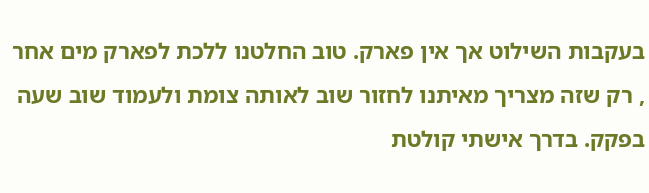בעקבות השילוט אך אין פארק. טוב החלטנו ללכת לפארק מים אחר , רק שזה מצריך מאיתנו לחזור שוב לאותה צומת ולעמוד שוב שעה בפקק. בדרך אישתי קולטת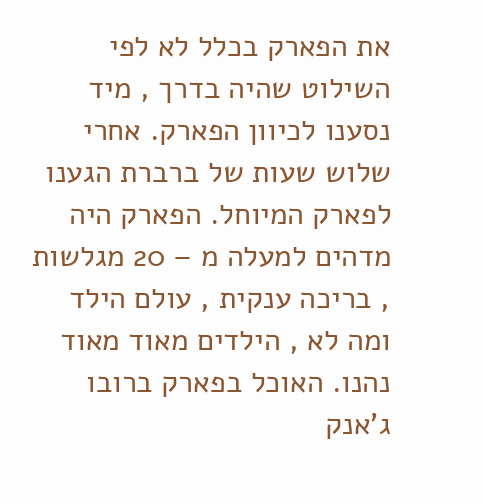את הפארק בכלל לא לפי השילוט שהיה בדרך , מיד נסענו לכיוון הפארק. אחרי שלוש שעות של ברברת הגענו לפארק המיוחל. הפארק היה מדהים למעלה מ – 20 מגלשות , בריכה ענקית , עולם הילד ומה לא , הילדים מאוד מאוד נהנו. האוכל בפארק ברובו ג'אנק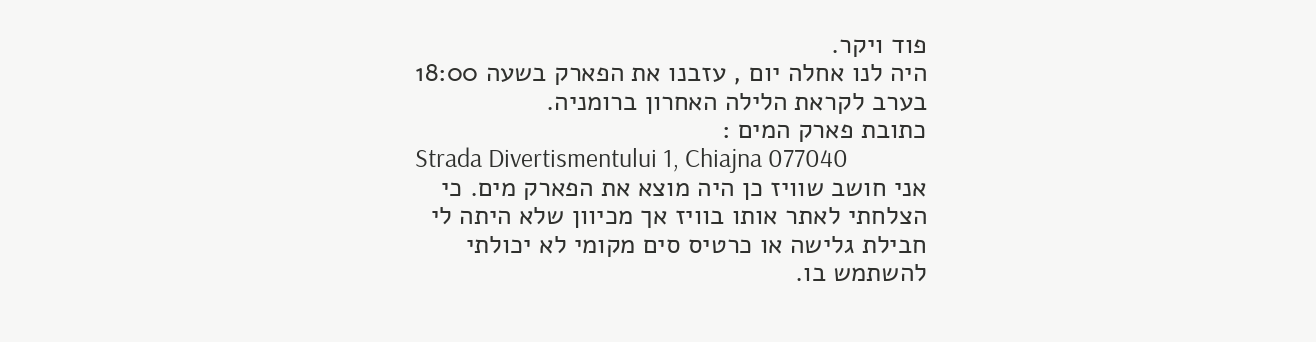פוד ויקר.
היה לנו אחלה יום , עזבנו את הפארק בשעה 18:00 בערב לקראת הלילה האחרון ברומניה.
כתובת פארק המים :
Strada Divertismentului 1, Chiajna 077040
אני חושב שוויז כן היה מוצא את הפארק מים. כי הצלחתי לאתר אותו בוויז אך מכיוון שלא היתה לי חבילת גלישה או כרטיס סים מקומי לא יכולתי להשתמש בו.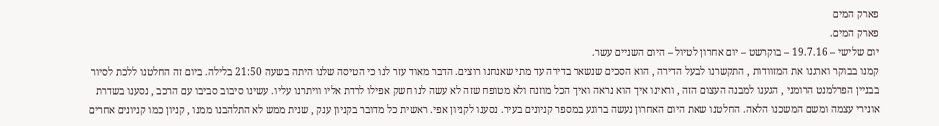פארק המים
פארק המים.
יום שלישי – 19.7.16 – בוקרשט – יום אחרון לטיול – היום השניים עשר.
קמנו בבוקר וארגנו את המזוודות , התקשרנו לבעל הדירה , הוא הסכים שנשאר בדירה עד מתי שאנחנו רוצים. הדבר מאוד עזר לנו כי הטיסה שלנו היתה בשעה 21:50 בלילה. ביום זה החלטנו ללכת לסיור בבניין הפרלמנט הרומני , הגענו למבנה העצום הזה , וראינו איך הוא נראה ואיך הכל מוזנח ולא מטופח שזה לא עשה לנו חשק אפילו לרדת אליו וויתרנו עליו. עשינו סיבוב סביבו עם הרכב , נסענו בשדרת אונירי עצמה ומשם המשכנו הלאה. החלטנו שאת היום האחרון נעשה ברוגע במספר קניונים בעיר. נסענו לקניון אפי. ראשית כל מדובר בקניון ענק , שנית ממש לא התלהבנו ממנו , קניון כמו קניונים אחרים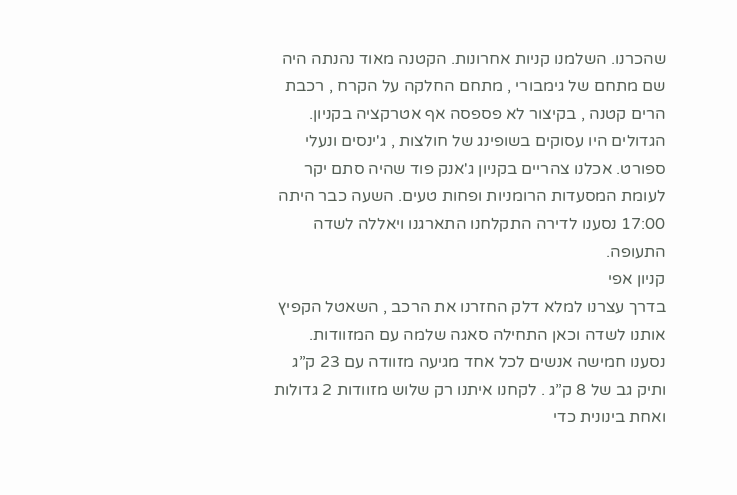שהכרנו. השלמנו קניות אחרונות. הקטנה מאוד נהנתה היה שם מתחם של גימבורי , מתחם החלקה על הקרח , רכבת הרים קטנה , בקיצור לא פספסה אף אטרקציה בקניון. הגדולים היו עסוקים בשופינג של חולצות , ג'ינסים ונעלי ספורט. אכלנו צהריים בקניון ג'אנק פוד שהיה סתם יקר לעומת המסעדות הרומניות ופחות טעים. השעה כבר היתה 17:00 נסענו לדירה התקלחנו התארגנו ויאללה לשדה התעופה.
קניון אפי
בדרך עצרנו למלא דלק החזרנו את הרכב , השאטל הקפיץ אותנו לשדה וכאן התחילה סאגה שלמה עם המזוודות.
נסענו חמישה אנשים לכל אחד מגיעה מזוודה עם 23 ק”ג ותיק גב של 8 ק”ג . לקחנו איתנו רק שלוש מזוודות 2 גדולות ואחת בינונית כדי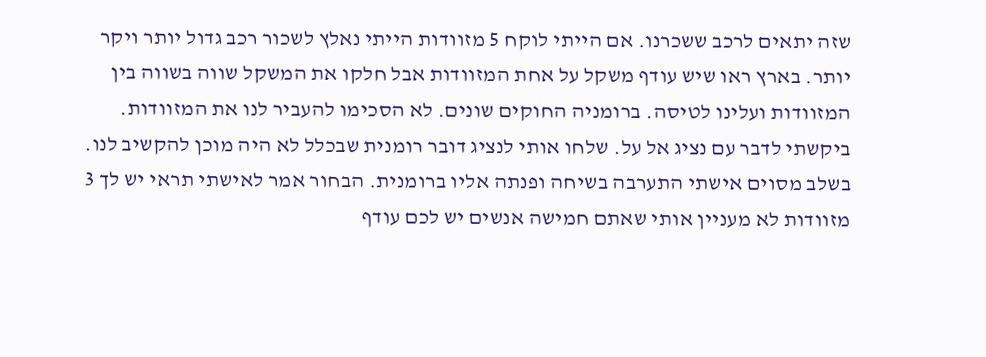שזה יתאים לרכב ששכרנו. אם הייתי לוקח 5 מזוודות הייתי נאלץ לשכור רכב גדול יותר ויקר יותר. בארץ ראו שיש עודף משקל על אחת המזוודות אבל חלקו את המשקל שווה בשווה בין המזוודות ועלינו לטיסה. ברומניה החוקים שונים. לא הסכימו להעביר לנו את המזוודות. ביקשתי לדבר עם נציג אל על. שלחו אותי לנציג דובר רומנית שבכלל לא היה מוכן להקשיב לנו. בשלב מסוים אישתי התערבה בשיחה ופנתה אליו ברומנית. הבחור אמר לאישתי תראי יש לך 3 מזוודות לא מעניין אותי שאתם חמישה אנשים יש לכם עודף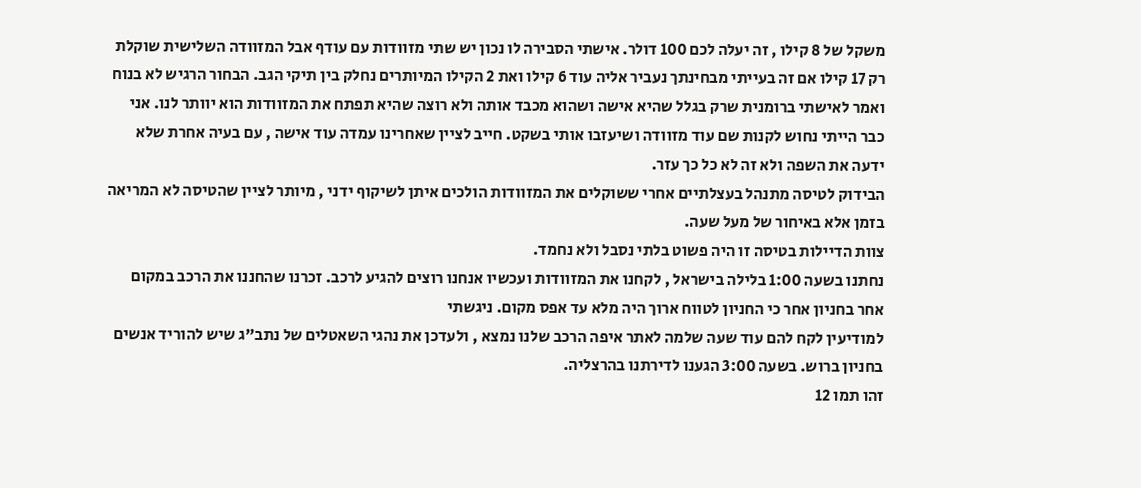משקל של 8 קילו , זה יעלה לכם 100 דולר. אישתי הסבירה לו נכון יש שתי מזוודות עם עודף אבל המזוודה השלישית שוקלת רק 17 קילו אם זה בעייתי מבחינתך נעביר אליה עוד 6 קילו ואת 2 הקילו המיותרים נחלק בין תיקי הגב. הבחור הרגיש לא בנוח ואמר לאישתי ברומנית שרק בגלל שהיא אישה ושהוא מכבד אותה ולא רוצה שהיא תפתח את המזוודות הוא יוותר לנו. אני כבר הייתי נחוש לקנות שם עוד מזוודה ושיעזבו אותי בשקט. חייב לציין שאחרינו עמדה עוד אישה , עם בעיה אחרת שלא ידעה את השפה ולא זה לא כל כך עזר.
הבידוק לטיסה מתנהל בעצלתיים אחרי ששוקלים את המזוודות הולכים איתן לשיקוף ידני , מיותר לציין שהטיסה לא המריאה בזמן אלא באיחור של מעל שעה.
צוות הדיילות בטיסה זו היה פשוט בלתי נסבל ולא נחמד.
נחתנו בשעה 1:00 בלילה בישראל , לקחנו את המזוודות ועכשיו אנחנו רוצים להגיע לרכב. זכרנו שהחננו את הרכב במקום אחר בחניון אחר כי החניון לטווח ארוך היה מלא עד אפס מקום. ניגשתי
למודיעין לקח להם עוד שעה שלמה לאתר איפה הרכב שלנו נמצא , ולעדכן את נהגי השאטלים של נתב”ג שיש להוריד אנשים בחניון ברוש. בשעה 3:00 הגענו לדירתנו בהרצליה.
זהו תמו 12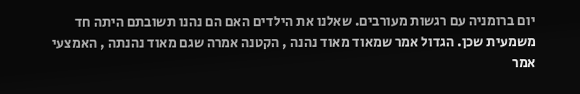יום ברומניה עם רגשות מעורבים. שאלנו את הילדים האם הם נהנו תשובתם היתה חד משמעית שכן. הגדול אמר שמאוד מאוד נהנה , הקטנה אמרה שגם מאוד נהנתה , האמצעי אמר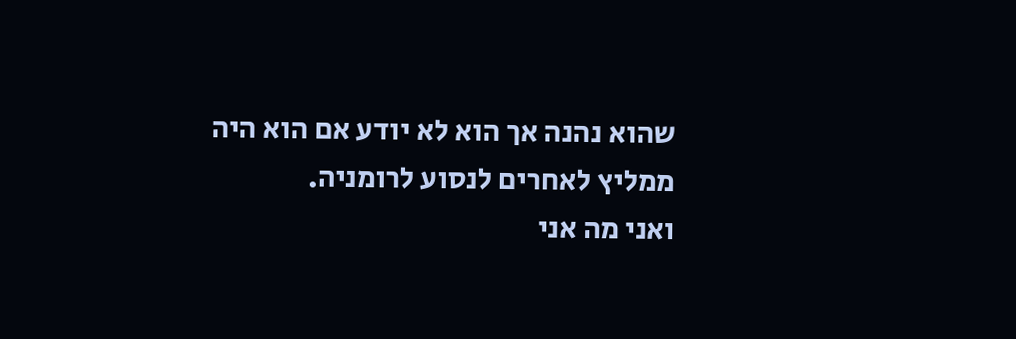שהוא נהנה אך הוא לא יודע אם הוא היה ממליץ לאחרים לנסוע לרומניה.
ואני מה אני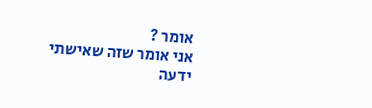אומר ?
אני אומר שזה שאישתי ידעה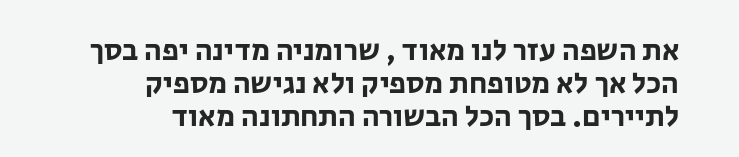את השפה עזר לנו מאוד , שרומניה מדינה יפה בסך הכל אך לא מטופחת מספיק ולא נגישה מספיק לתיירים. בסך הכל הבשורה התחתונה מאוד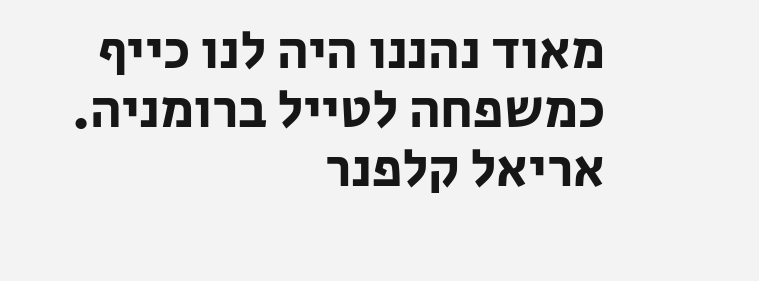מאוד נהננו היה לנו כייף כמשפחה לטייל ברומניה.
אריאל קלפנר